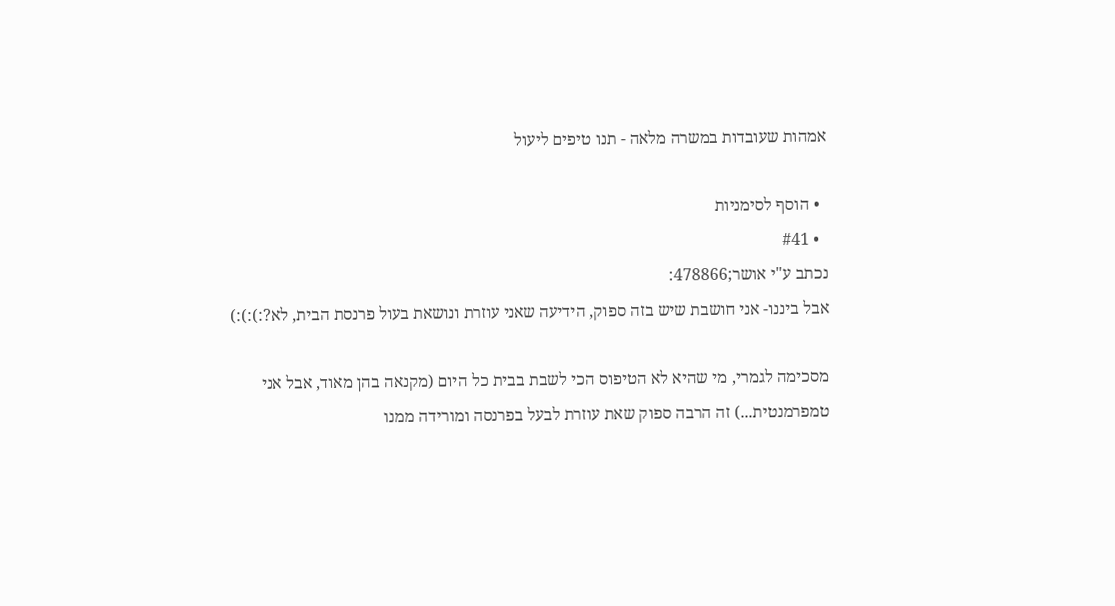אמהות שעובדות במשרה מלאה - תנו טיפים ליעול

  • הוסף לסימניות
  • #41
נכתב ע"י אושר;478866:
אבל ביננו- אני חושבת שיש בזה ספוק, הידיעה שאני עוזרת ונושאת בעול פרנסת הבית, לא?:):):)

מסכימה לגמרי, מי שהיא לא הטיפוס הכי לשבת בבית כל היום (מקנאה בהן מאוד, אבל אני טמפרמנטית...) זה הרבה ספוק שאת עוזרת לבעל בפרנסה ומורידה ממנו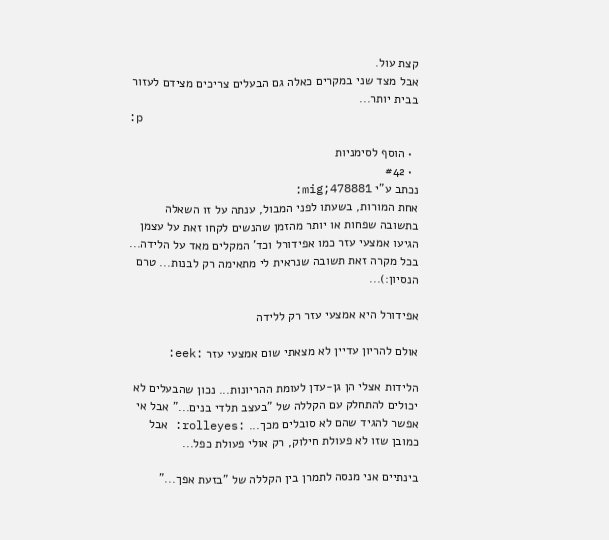קצת עול.
אבל מצד שני במקרים כאלה גם הבעלים צריכים מצידם לעזור בבית יותר...
:p

  • הוסף לסימניות
  • #42
נכתב ע"י mig;478881:
אחת המורות, בשעתו לפני המבול, ענתה על זו השאלה בתשובה שפחות או יותר מהזמן שהנשים לקחו זאת על עצמן הגיעו אמצעי עזר כמו אפידורל וכד' המקלים מאד על הלידה...
בכל מקרה זאת תשובה שנראית לי מתאימה רק לבנות... טרם הנסיון:)...

אפידורל היא אמצעי עזר רק ללידה

אולם להריון עדיין לא מצאתי שום אמצעי עזר :eek:

הלידות אצלי הן גן-עדן לעומת ההריונות... נכון שהבעלים לא יכולים להתחלק עם הקללה של "בעצב תלדי בנים..." אבל אי אפשר להגיד שהם לא סובלים מכך... :rolleyes: אבל כמובן שזו לא פעולת חילוק, רק אולי פעולת כפל...

בינתיים אני מנסה לתמרן בין הקללה של "בזעת אפך..."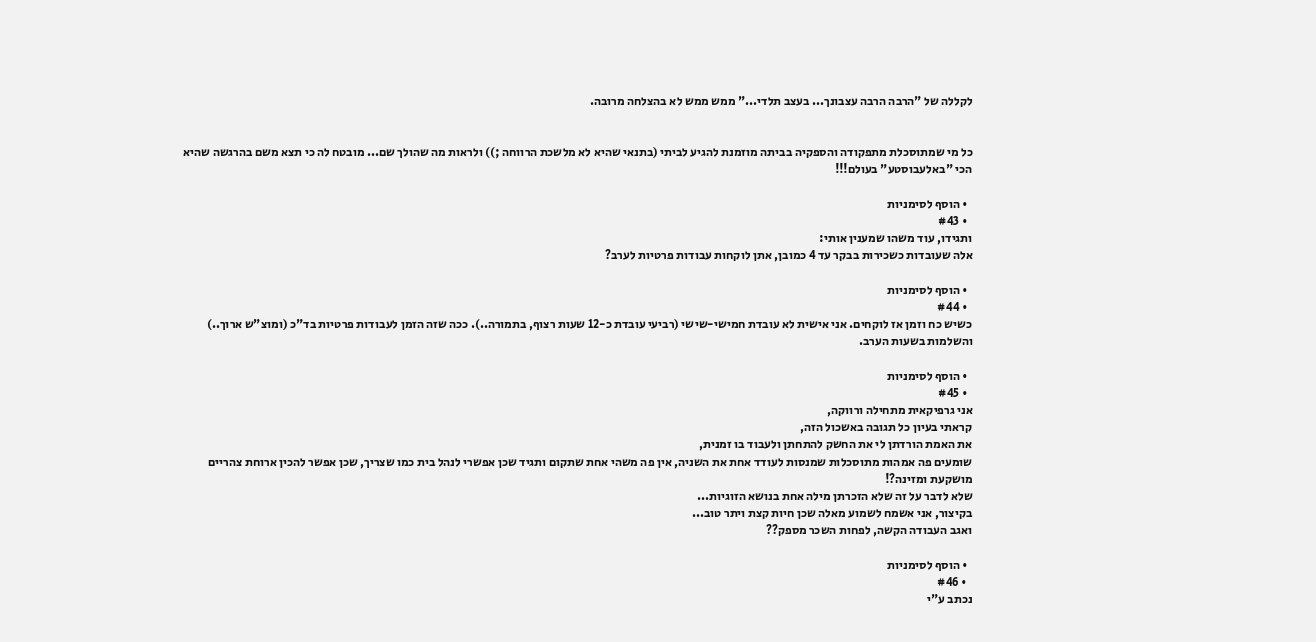לקללה של "הרבה הרבה עצבונך... בעצב תלדי..." ממש ממש לא בהצלחה מרובה.


כל מי שמתוסכלת מתפקודה והספקיה בביתה מוזמנת להגיע לביתי (בתנאי שהיא לא מלשכת הרווחה ;)) ולראות מה שהולך שם... מובטח לה כי תצא משם בהרגשה שהיא הכי "באלעבוסטע" בעולם!!!

  • הוסף לסימניות
  • #43
ותגידו, עוד משהו שמענין אותי:
אלה שעובדות כשכירות בבקר עד 4 כמובן, אתן לוקחות עבודות פרטיות לערב?

  • הוסף לסימניות
  • #44
כשיש כח וזמן אז לוקחים. אני אישית לא עובדת חמישי-שישי (רביעי עובדת כ-12 שעות רצוף, בתמורה..). ככה שזה הזמן לעבודות פרטיות בד"כ (ומוצ"ש ארוך..) והשלמות בשעות הערב.

  • הוסף לסימניות
  • #45
אני גרפיקאית מתחילה ורווקה,
קראתי בעיון כל תגובה באשכול הזה,
את האמת הורדתן לי את החשק להתחתן ולעבוד בו זמנית,
שומעים פה אמהות מתוסכלות שמנסות לעודד אחת את השניה, אין פה משהי אחת שתקום ותגיד שכן אפשרי לנהל בית כמו שצריך, שכן אפשר להכין ארוחת צהריים מושקעת ומזינה?!
שלא לדבר על זה שלא הזכרתן מילה אחת בנושא הזוגיות...
בקיצור, אני אשמח לשמוע מאלה שכן חיות קצת ויתר טוב...
ואגב העבודה הקשה, לפחות השכר מספק??

  • הוסף לסימניות
  • #46
נכתב ע"י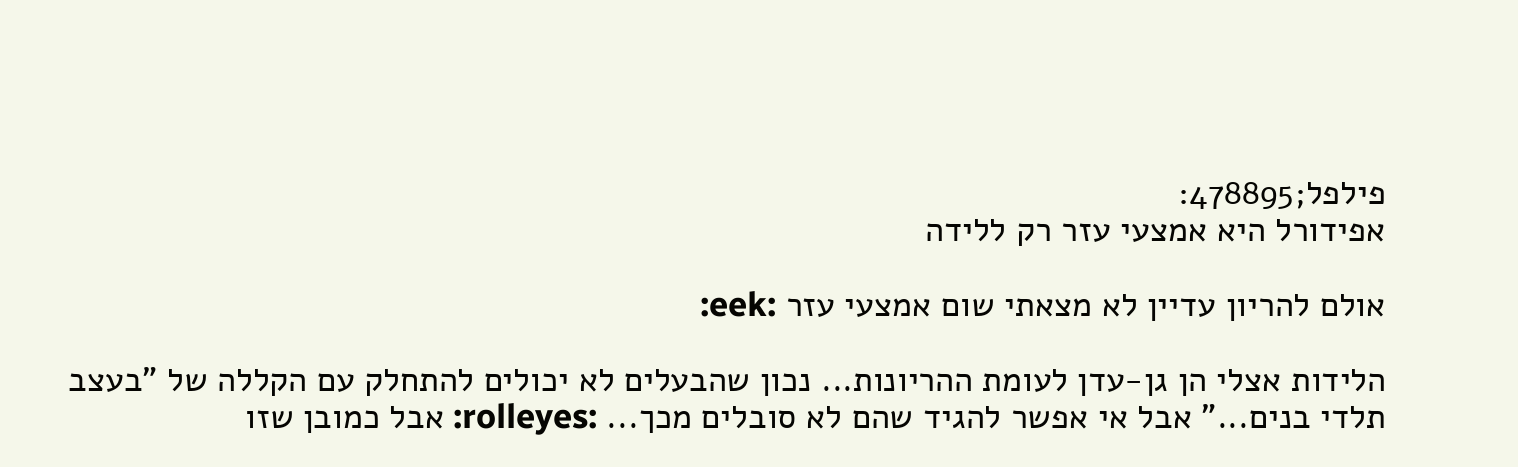פילפל;478895:
אפידורל היא אמצעי עזר רק ללידה

אולם להריון עדיין לא מצאתי שום אמצעי עזר :eek:

הלידות אצלי הן גן-עדן לעומת ההריונות... נכון שהבעלים לא יכולים להתחלק עם הקללה של "בעצב תלדי בנים..." אבל אי אפשר להגיד שהם לא סובלים מכך... :rolleyes: אבל כמובן שזו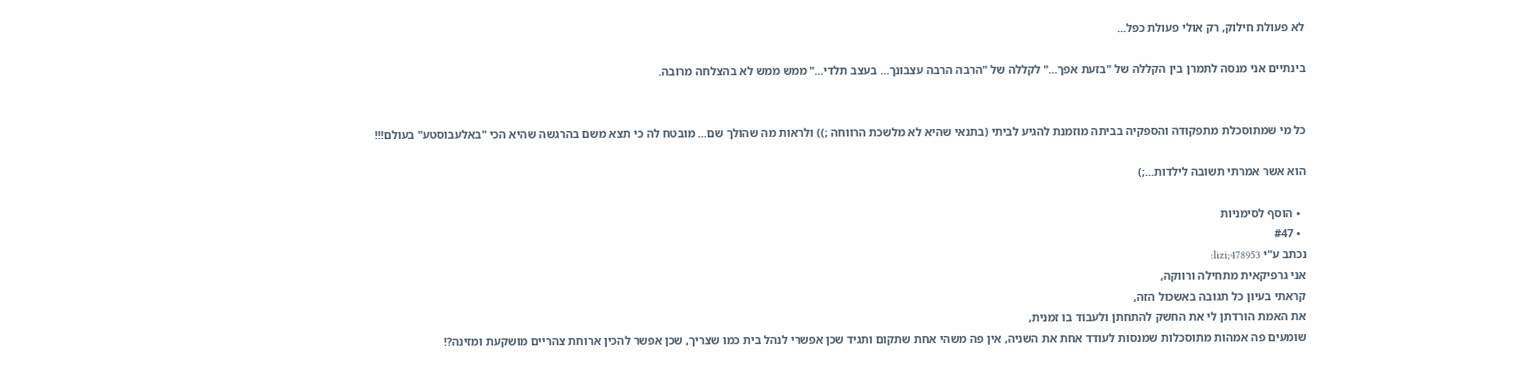לא פעולת חילוק, רק אולי פעולת כפל...

בינתיים אני מנסה לתמרן בין הקללה של "בזעת אפך..." לקללה של "הרבה הרבה עצבונך... בעצב תלדי..." ממש ממש לא בהצלחה מרובה.


כל מי שמתוסכלת מתפקודה והספקיה בביתה מוזמנת להגיע לביתי (בתנאי שהיא לא מלשכת הרווחה ;)) ולראות מה שהולך שם... מובטח לה כי תצא משם בהרגשה שהיא הכי "באלעבוסטע" בעולם!!!

הוא אשר אמרתי תשובה לילדות...;)

  • הוסף לסימניות
  • #47
נכתב ע"י lizi;478953:
אני גרפיקאית מתחילה ורווקה,
קראתי בעיון כל תגובה באשכול הזה,
את האמת הורדתן לי את החשק להתחתן ולעבוד בו זמנית,
שומעים פה אמהות מתוסכלות שמנסות לעודד אחת את השניה, אין פה משהי אחת שתקום ותגיד שכן אפשרי לנהל בית כמו שצריך, שכן אפשר להכין ארוחת צהריים מושקעת ומזינה?!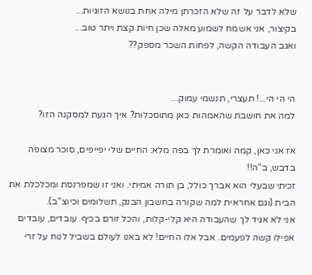שלא לדבר על זה שלא הזכרתן מילה אחת בנושא הזוגיות...
בקיצור, אני אשמח לשמוע מאלה שכן חיות קצת ויתר טוב...
ואגב העבודה הקשה, לפחות השכר מספק??


הי הי הי...! תעצרי, תנשמי עמוק...
למה את חושבת שהאמהות כאן מתוסכלות? איך הגעת למסקנה הזו?

אז אני כאן, קמה ואומרת לך בפה מלא: החיים שלי יפייפים, סוכר מצופה בדבש, ב"ה!!
זכיתי שבעלי הוא אברך כולל, בן תורה אמיתי. ואני זו שמפרנסת ומכלכלת את הבית (וגם אחראית למה שקורה בחשבון הבנק, תשלומים וכיוצ"ב).
אני לא אגיד לך שהעבודה היא קלי-קלות, והכל זורם בכיף. עובדים, עובדים אפילו קשה לפעמים. אבל אלו החיים! לא באנו לעולם בשביל לנוח על זרי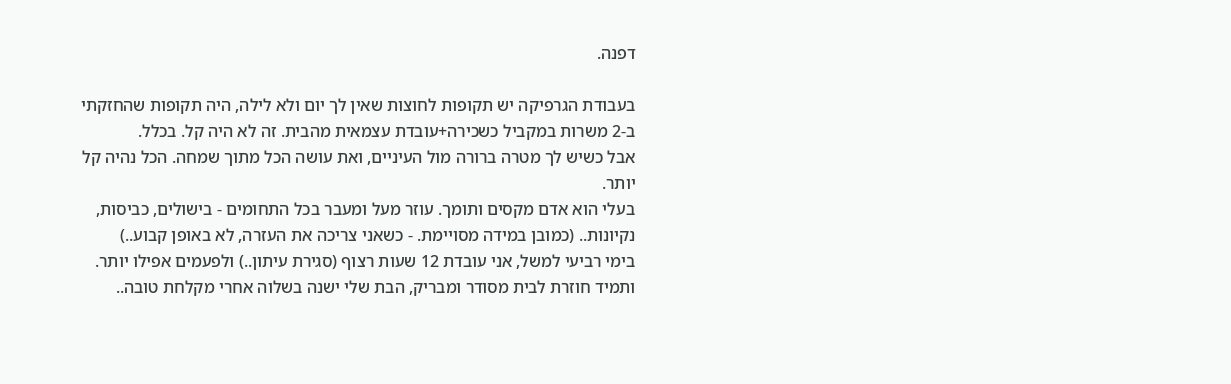דפנה.

בעבודת הגרפיקה יש תקופות לחוצות שאין לך יום ולא לילה, היה תקופות שהחזקתי ב-2 משרות במקביל כשכירה+עובדת עצמאית מהבית. זה לא היה קל. בכלל.
אבל כשיש לך מטרה ברורה מול העיניים, ואת עושה הכל מתוך שמחה. הכל נהיה קל יותר.
בעלי הוא אדם מקסים ותומך. עוזר מעל ומעבר בכל התחומים - בישולים, כביסות, נקיונות.. (כמובן במידה מסויימת. - כשאני צריכה את העזרה, לא באופן קבוע..)
בימי רביעי למשל, אני עובדת 12 שעות רצוף (סגירת עיתון..) ולפעמים אפילו יותר.
ותמיד חוזרת לבית מסודר ומבריק, הבת שלי ישנה בשלוה אחרי מקלחת טובה..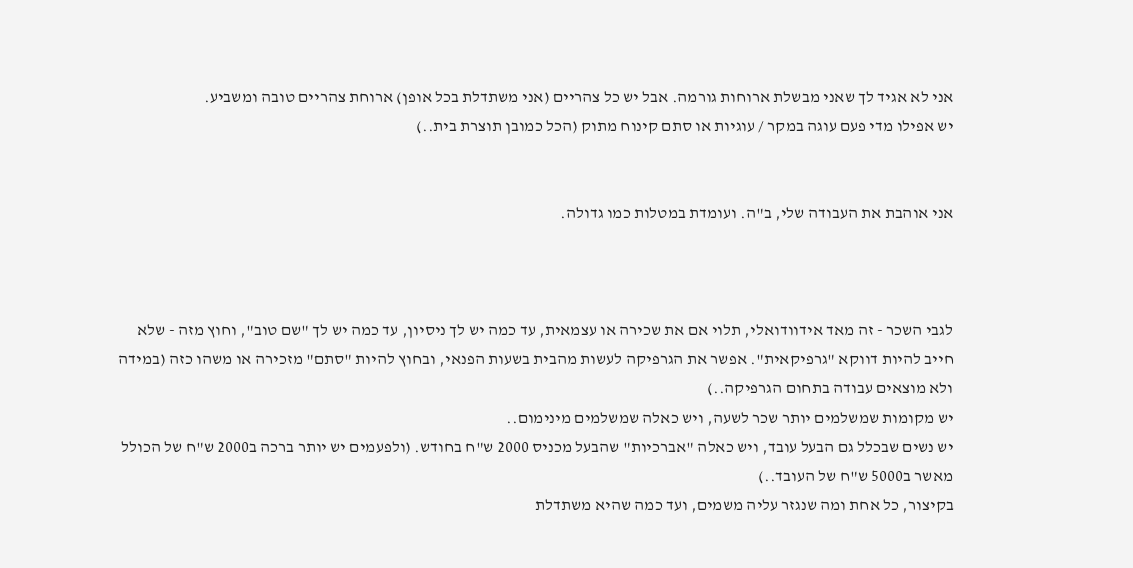אני לא אגיד לך שאני מבשלת ארוחות גורמה. אבל יש כל צהריים (אני משתדלת בכל אופן) ארוחת צהריים טובה ומשביע.
יש אפילו מדי פעם עוגה במקר / עוגיות או סתם קינוח מתוק (הכל כמובן תוצרת בית..)


אני אוהבת את העבודה שלי, ב"ה. ועומדת במטלות כמו גדולה.



לגבי השכר - זה מאד אידוודואלי, תלוי אם את שכירה או עצמאית, עד כמה יש לך ניסיון, עד כמה יש לך "שם טוב", וחוץ מזה - שלא חייב להיות דווקא "גרפיקאית". אפשר את הגרפיקה לעשות מהבית בשעות הפנאי, ובחוץ להיות "סתם" מזכירה או משהו כזה (במידה ולא מוצאים עבודה בתחום הגרפיקה..)
יש מקומות שמשלמים יותר שכר לשעה, ויש כאלה שמשלמים מינימום..
יש נשים שבכלל גם הבעל עובד, ויש כאלה "אברכיות" שהבעל מכניס 2000 ש"ח בחודש. (ולפעמים יש יותר ברכה ב2000 ש"ח של הכולל מאשר ב5000 ש"ח של העובד..)
בקיצור, כל אחת ומה שנגזר עליה משמים, ועד כמה שהיא משתדלת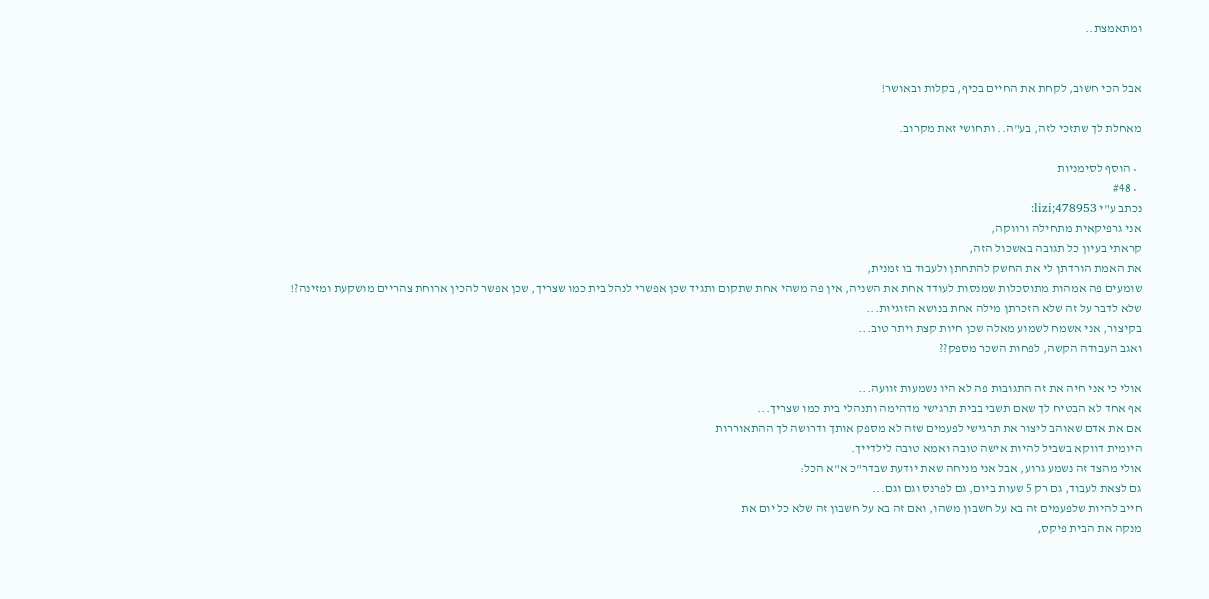ומתאמצת..


אבל הכי חשוב, לקחת את החיים בכיף, בקלות ובאושר!

מאחלת לך שתזכי לזה, בע"ה.. ותחושי זאת מקרוב.

  • הוסף לסימניות
  • #48
נכתב ע"י lizi;478953:
אני גרפיקאית מתחילה ורווקה,
קראתי בעיון כל תגובה באשכול הזה,
את האמת הורדתן לי את החשק להתחתן ולעבוד בו זמנית,
שומעים פה אמהות מתוסכלות שמנסות לעודד אחת את השניה, אין פה משהי אחת שתקום ותגיד שכן אפשרי לנהל בית כמו שצריך, שכן אפשר להכין ארוחת צהריים מושקעת ומזינה?!
שלא לדבר על זה שלא הזכרתן מילה אחת בנושא הזוגיות...
בקיצור, אני אשמח לשמוע מאלה שכן חיות קצת ויתר טוב...
ואגב העבודה הקשה, לפחות השכר מספק??

אולי כי אני חיה את זה התגובות פה לא היו נשמעות זוועה...
אף אחד לא הבטיח לך שאם תשבי בבית תרגישי מדהימה ותנהלי בית כמו שצריך...
אם את אדם שאוהב ליצור את תרגישי לפעמים שזה לא מספק אותך ודרושה לך ההתאוררות
היומית דווקא בשביל להיות אישה טובה ואמא טובה לילדייך.
אולי מהצד זה נשמע גרוע, אבל אני מניחה שאת יודעת שבדר"כ א"א הכל:
גם לצאת לעבוד, גם רק 5 שעות ביום, גם לפרנס וגם וגם...
חייב להיות שלפעמים זה בא על חשבון משהו, ואם זה בא על חשבון זה שלא כל יום את
מנקה את הבית פיקס,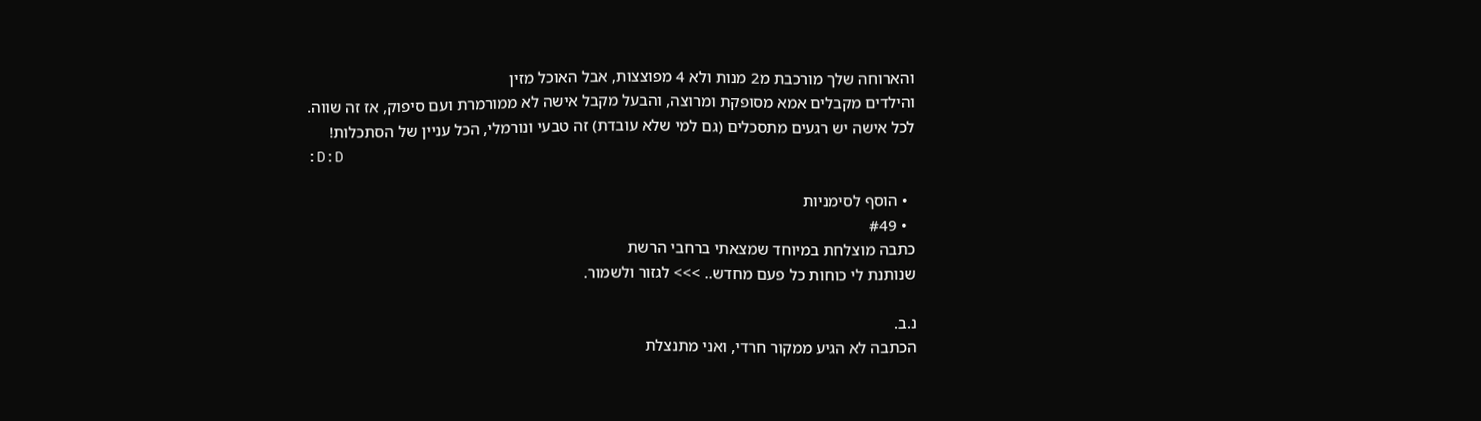והארוחה שלך מורכבת מ2 מנות ולא 4 מפוצצות, אבל האוכל מזין
והילדים מקבלים אמא מסופקת ומרוצה, והבעל מקבל אישה לא ממורמרת ועם סיפוק, אז זה שווה.
לכל אישה יש רגעים מתסכלים (גם למי שלא עובדת) זה טבעי ונורמלי, הכל עניין של הסתכלות!
:D:D

  • הוסף לסימניות
  • #49
כתבה מוצלחת במיוחד שמצאתי ברחבי הרשת
שנותנת לי כוחות כל פעם מחדש.. >>> לגזור ולשמור.

נ.ב.
הכתבה לא הגיע ממקור חרדי, ואני מתנצלת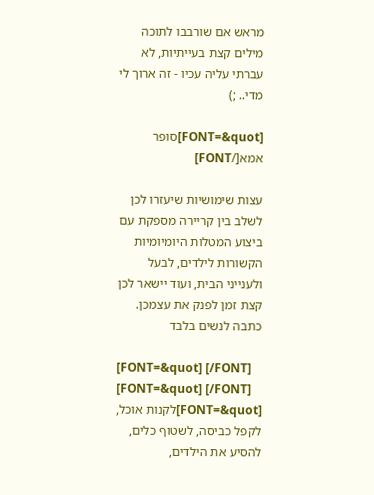מראש אם שורבבו לתוכה מילים קצת בעייתיות, לא עברתי עליה עכיו - זה ארוך לי מדי.. ;)

[FONT=&quot]סופר אמא[/FONT]

עצות שימושיות שיעזרו לכן לשלב בין קריירה מספקת עם ביצוע המטלות היומיומיות הקשורות לילדים, לבעל ולענייני הבית, ועוד יישאר לכן קצת זמן לפנק את עצמכן. כתבה לנשים בלבד

[FONT=&quot] [/FONT]
[FONT=&quot] [/FONT]
[FONT=&quot]לקנות אוכל, לקפל כביסה, לשטוף כלים, להסיע את הילדים,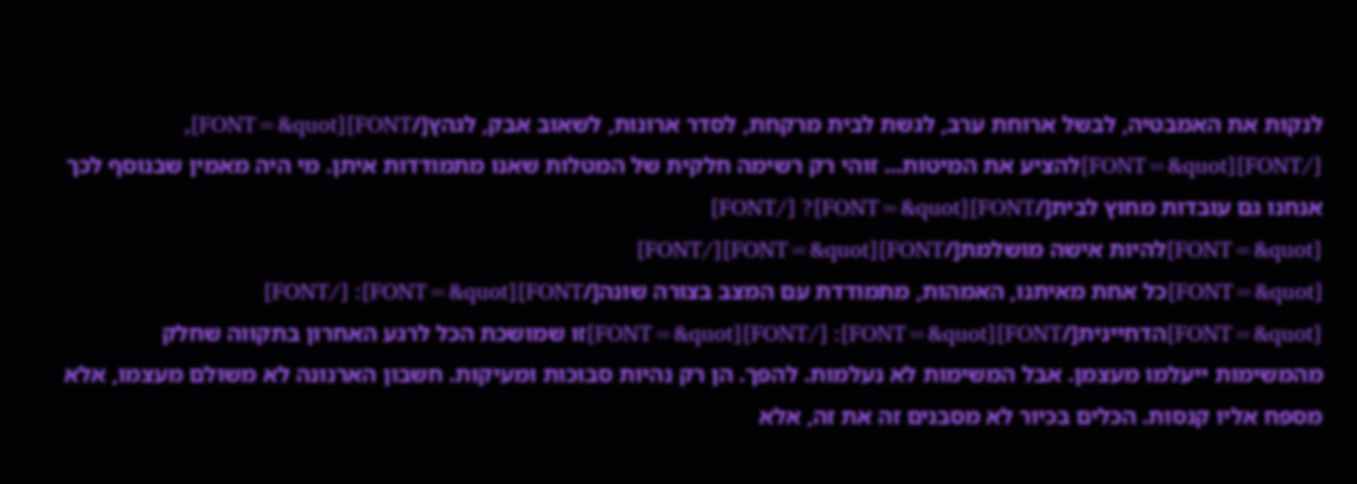לנקות את האמבטיה, לבשל ארוחת ערב, לגשת לבית מרקחת, לסדר ארונות, לשאוב אבק, לגהץ[/FONT][FONT=&quot], [/FONT][FONT=&quot]להציע את המיטות... זוהי רק רשימה חלקית של המטלות שאנו מתמודדות איתן. מי היה מאמין שבנוסף לכך אנחנו גם עובדות מחוץ לבית[/FONT][FONT=&quot]? [/FONT]
[FONT=&quot]להיות אישה מושלמת[/FONT][FONT=&quot][/FONT]
[FONT=&quot]כל אחת מאיתנו, האמהות, מתמודדת עם המצב בצורה שונה[/FONT][FONT=&quot]: [/FONT]
[FONT=&quot]הדחיינית[/FONT][FONT=&quot]: [/FONT][FONT=&quot]זו שמושכת הכל לרגע האחרון בתקווה שחלק מהמשימות ייעלמו מעצמן. אבל המשימות לא נעלמות. להפך. הן רק נהיות סבוכות ומעיקות. חשבון הארנונה לא משולם מעצמו, אלא מספח אליו קנסות. הכלים בכיור לא מסבנים זה את זה, אלא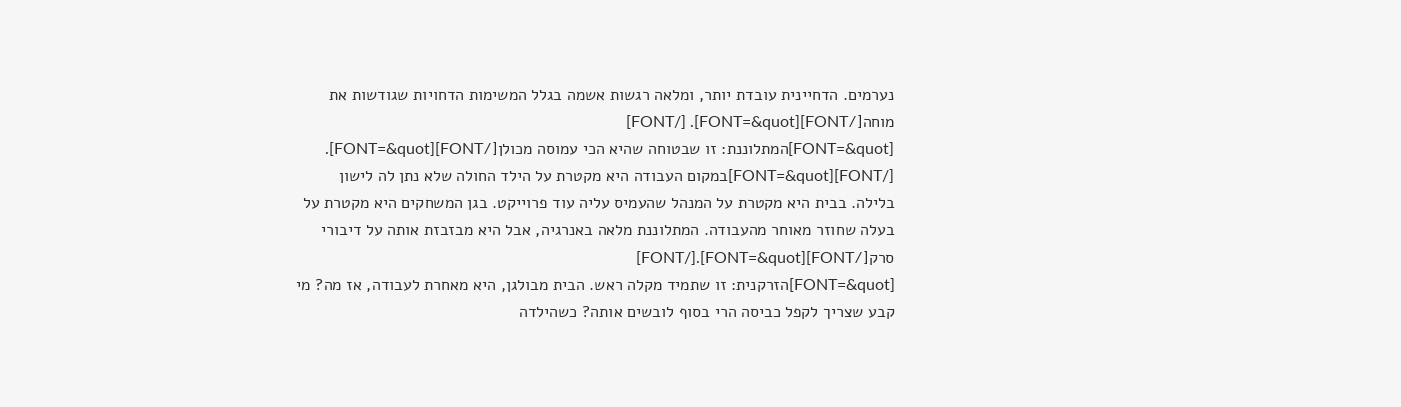נערמים. הדחיינית עובדת יותר, ומלאה רגשות אשמה בגלל המשימות הדחויות שגודשות את מוחה[/FONT][FONT=&quot]. [/FONT]
[FONT=&quot]המתלוננת: זו שבטוחה שהיא הכי עמוסה מכולן[/FONT][FONT=&quot]. [/FONT][FONT=&quot]במקום העבודה היא מקטרת על הילד החולה שלא נתן לה לישון בלילה. בבית היא מקטרת על המנהל שהעמיס עליה עוד פרוייקט. בגן המשחקים היא מקטרת על בעלה שחוזר מאוחר מהעבודה. המתלוננת מלאה באנרגיה, אבל היא מבזבזת אותה על דיבורי סרק[/FONT][FONT=&quot].[/FONT]
[FONT=&quot]הזרקנית: זו שתמיד מקלה ראש. הבית מבולגן, היא מאחרת לעבודה, אז מה? מי קבע שצריך לקפל כביסה הרי בסוף לובשים אותה? כשהילדה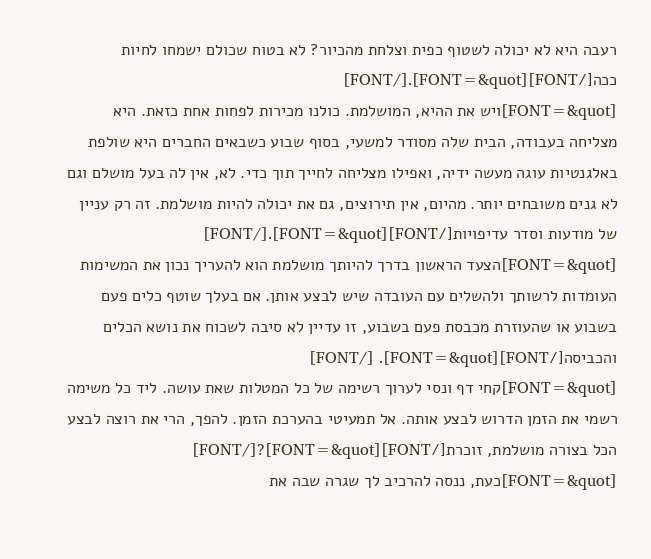רעבה היא לא יכולה לשטוף כפית וצלחת מהכיור? לא בטוח שכולם ישמחו לחיות ככה[/FONT][FONT=&quot].[/FONT]
[FONT=&quot]ויש את ההיא, המושלמת. כולנו מכירות לפחות אחת כזאת. היא מצליחה בעבודה, הבית שלה מסודר למשעי, בסוף שבוע כשבאים החברים היא שולפת באלגנטיות עוגה מעשה ידיה, ואפילו מצליחה לחייך תוך כדי. לא, אין לה בעל מושלם וגם לא גנים משובחים יותר. מהיום, אין תירוצים, גם את יכולה להיות מושלמת. זה רק עניין של מודעות וסדר עדיפויות[/FONT][FONT=&quot].[/FONT]
[FONT=&quot]הצעד הראשון בדרך להיותך מושלמת הוא להעריך נכון את המשימות העומדות לרשותך ולהשלים עם העובדה שיש לבצע אותן. אם בעלך שוטף כלים פעם בשבוע או שהעוזרת מכבסת פעם בשבוע, זו עדיין לא סיבה לשכוח את נושא הכלים והכביסה[/FONT][FONT=&quot]. [/FONT]
[FONT=&quot]קחי דף ונסי לערוך רשימה של כל המטלות שאת עושה. ליד כל משימה רשמי את הזמן הדרוש לבצע אותה. אל תמעיטי בהערכת הזמן. להפך, הרי את רוצה לבצע הכל בצורה מושלמת, זוכרת[/FONT][FONT=&quot]?[/FONT]
[FONT=&quot]כעת, ננסה להרכיב לך שגרה שבה את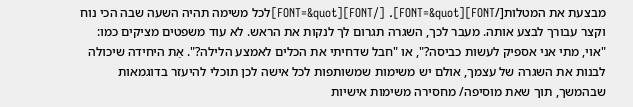מבצעת את המטלות[/FONT][FONT=&quot]. [/FONT][FONT=&quot]לכל משימה תהיה השעה שבה הכי נוח וקצר עבורך לבצע אותה. מעבר לכך, השגרה תגרום לך לנקות את הראש. לא עוד משפטים מציקים כמו: "אוי, מתי אני אספיק לעשות כביסה?", או "חבל שדחיתי את הכלים לאמצע הלילה?". אַת היחידה שיכולה לבנות את השגרה של עצמך, אולם יש משימות שמשותפות לכל אישה לכן תוכלי להיעזר בדוגמאות שבהמשך, תוך שאת מוסיפה/ מחסירה משימות אישיות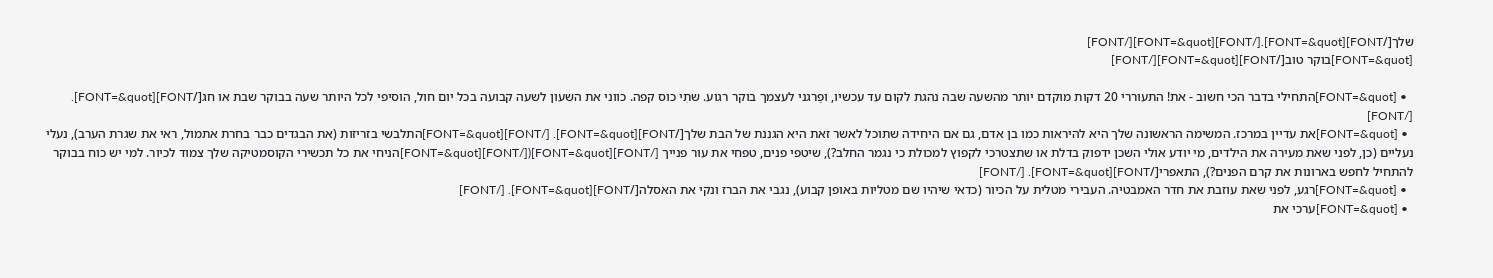שלך[/FONT][FONT=&quot].[/FONT][FONT=&quot][/FONT]
[FONT=&quot]בוקר טוב[/FONT][FONT=&quot][/FONT]

  • [FONT=&quot]התחילי בדבר הכי חשוב - את! התעוררי 20 דקות מוקדם יותר מהשעה שבה נהגת לקום עד עכשיו, ופַרגני לעצמך בוקר רגוע. שתִי כוס קפה. כווני את השעון לשעה קבועה בכל יום חול, הוסיפי לכל היותר שעה בבוקר שבת או חג[/FONT][FONT=&quot]. [/FONT]
  • [FONT=&quot]את עדיין במרכז. המשימה הראשונה שלך היא להיראות כמו בן אדם, גם אם היחידה שתוכל לאשר זאת היא הגננת של הבת שלך[/FONT][FONT=&quot]. [/FONT][FONT=&quot]התלבשי בזריזות (את הבגדים כבר בחרת אתמול, ראי את שגרת הערב), נעלי נעליים (כן, לפני שאת מעירה את הילדים, מי יודע אולי השכן ידפוק בדלת או שתצטרכי לקפוץ למכולת כי נגמר החלב?), שיטפי פנים, טפחי את עור פנייך [/FONT][FONT=&quot]([/FONT][FONT=&quot]הניחי את כל תכשירי הקוסמטיקה שלך צמוד לכיור. למי יש כוח בבוקר להתחיל לחפש בארונות את קרם הפנים?), התאפרי[/FONT][FONT=&quot]. [/FONT]
  • [FONT=&quot]רגע, לפני שאת עוזבת את חדר האמבטיה. העבירי מטלית על הכיור (כדאי שיהיו שם מטליות באופן קבוע), נגבי את הברז ונקי את האסלה[/FONT][FONT=&quot]. [/FONT]
  • [FONT=&quot]ערכי את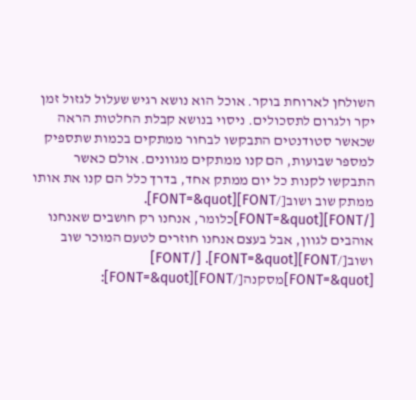השולחן לארוחת בוקר. אוכל הוא נושא רגיש שעלול לגזול זמן יקר ולגרום לתסכולים. ניסוי בנושא קבלת החלטות הראה שכאשר סטודנטים התבקשו לבחור ממתקים בכמות שתספיק למספר שבועות, הם קנו ממתקים מגוונים. אולם כאשר התבקשו לקנות כל יום ממתק אחד, בדרך כלל הם קנו את אותו ממתק שוב ושוב[/FONT][FONT=&quot]. [/FONT][FONT=&quot]כלומר, אנחנו רק חושבים שאנחנו אוהבים לגוון, אבל בעצם אנחנו חוזרים לטעם המוכר שוב ושוב[/FONT][FONT=&quot]. [/FONT]
[FONT=&quot]מסקנה[/FONT][FONT=&quot]: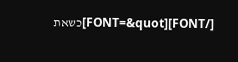[/FONT][FONT=&quot]כשאת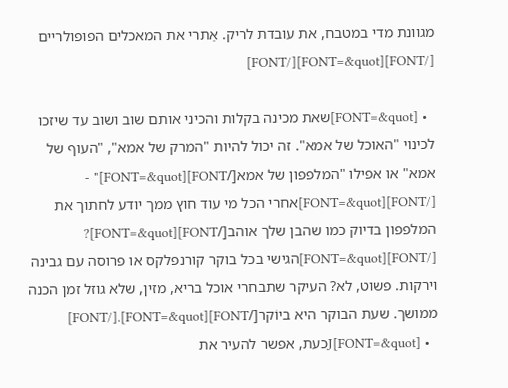מגוונת מדי במטבח, את עובדת לריק. אַתרי את המאכלים הפופולריים [/FONT][FONT=&quot][/FONT]

  • [FONT=&quot]שאת מכינה בקלות והכיני אותם שוב ושוב עד שיזכו לכינוי "האוכל של אמא". זה יכול להיות "המרק של אמא", "העוף של אמא" או אפילו "המלפפון של אמא[/FONT][FONT=&quot]" - [/FONT][FONT=&quot]אחרי הכל מי עוד חוץ ממך יודע לחתוך את המלפפון בדיוק כמו שהבן שלך אוהב[/FONT][FONT=&quot]? [/FONT][FONT=&quot]הגישי בכל בוקר קורנפלקס או פרוסה עם גבינה וירקות. פשוט, לא? העיקר שתבחרי אוכל בריא, מזין, שלא גוזל זמן הכנה ממושך. שעת הבוקר היא ביוֹקר[/FONT][FONT=&quot].[/FONT]
  • J[FONT=&quot]כעת, אפשר להעיר את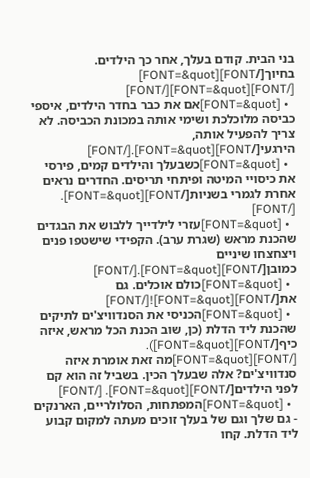בני הבית. קודם בעלך, אחר כך הילדים. בחיוך[/FONT][FONT=&quot] [/FONT][FONT=&quot][/FONT]
  • [FONT=&quot]אם את כבר בחדר הילדים, איספי כביסה מלוכלכת ושימי אותה במכונת הכביסה. לא צריך להפעיל אותה, הירגעי[/FONT][FONT=&quot].[/FONT]
  • [FONT=&quot]כשבעלך והילדים קמים, פירסי את כיסויי המיטה ופיתחי תריסים. החדרים נראים אחרת לגמרי בשניות[/FONT][FONT=&quot]. [/FONT]
  • [FONT=&quot]עזרי לילדייך ללבוש את הבגדים שהכנת מראש (שגרת ערב). הקפידי שישטפו פנים ויצחצחו שיניים כמובן[/FONT][FONT=&quot].[/FONT]
  • [FONT=&quot]כולם אוכלים. גם את[/FONT][FONT=&quot]![/FONT]
  • [FONT=&quot]הכניסי את הסנדוויצ'ים לתיקים שהכנת ליד הדלת (כן, שוב הכנת הכל מראש, איזה כיף[/FONT][FONT=&quot]). [/FONT][FONT=&quot]מה זאת אומרת איזה סנדוויצ'ים? אלה שבעלך הכין. בשביל זה הוא קם לפני הילדים[/FONT][FONT=&quot]. [/FONT]
  • [FONT=&quot]המפתחות, הסלולריים, הארנקים - גם שלך וגם של בעלך זוכים מעתה למקום קבוע ליד הדלת. קחו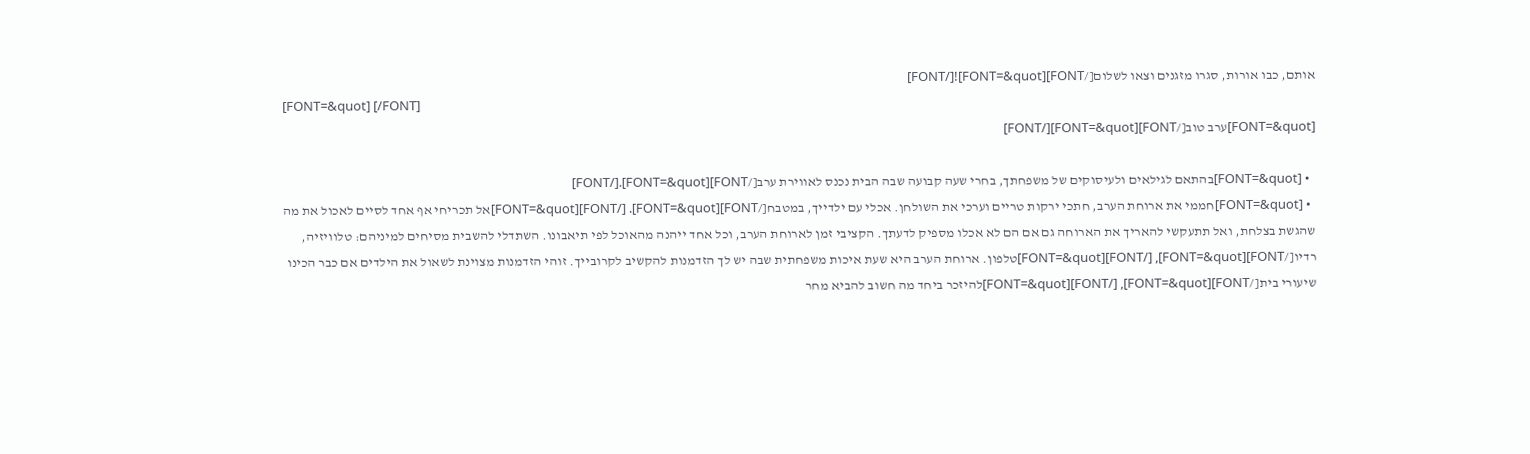אותם, כבו אורות, סגרו מזגנים וצאו לשלום[/FONT][FONT=&quot]![/FONT]
[FONT=&quot] [/FONT]
[FONT=&quot]ערב טוב[/FONT][FONT=&quot][/FONT]

  • [FONT=&quot]בהתאם לגילאים ולעיסוקים של משפחתך, בחרי שעה קבועה שבה הבית נכנס לאווירת ערב[/FONT][FONT=&quot].[/FONT]
  • [FONT=&quot]חממי את ארוחת הערב, חתכי ירקות טריים וערכי את השולחן. אכלי עם ילדייך, במטבח[/FONT][FONT=&quot]. [/FONT][FONT=&quot]אל תכריחי אף אחד לסיים לאכול את מה שהגשת בצלחת, ואל תתעקשי להאריך את הארוחה גם אם הם לא אכלו מספיק לדעתך. הקציבי זמן לארוחת הערב, וכל אחד ייהנה מהאוכל לפי תיאבונו. השתדלי להשבית מסיחים למיניהם: טלוויזיה, רדיו[/FONT][FONT=&quot], [/FONT][FONT=&quot]טלפון. ארוחת הערב היא שעת איכות משפחתית שבה יש לך הזדמנות להקשיב לקרובייך. זוהי הזדמנות מצוינת לשאול את הילדים אם כבר הכינו שיעורי בית[/FONT][FONT=&quot], [/FONT][FONT=&quot]להיזכר ביחד מה חשוב להביא מחר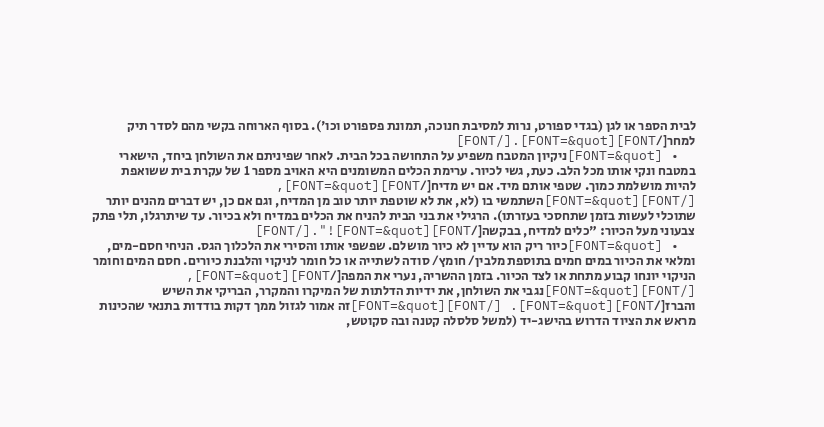לבית הספר או לגן (בגדי ספורט, נרות למסיבת חנוכה, תמונת פספורט וכו'). בסוף הארוחה בקשי מהם לסדר תיק למחר[/FONT][FONT=&quot].[/FONT]
  • [FONT=&quot]ניקיון המטבח משפיע על התחושה בכל הבית. לאחר שפיניתם את השולחן ביחד, הישארי במטבח ונקי אותו מכל הלב. כעת, גשי לכיור. ערימת הכלים המשומנים היא האויב מספר 1 של עקרת בית ששואפת להיות מושלמת כמוך. שטפי אותם מיד. אם יש מדיח[/FONT][FONT=&quot], [/FONT][FONT=&quot]השתמשי בו (לא, את לא שוטפת יותר טוב מן המדיח, וגם אם כן, יש דברים מהנים יותר שתוכלי לעשות בזמן שתחסכי בעזרתו). הרגילי את בני הבית להניח את הכלים במדיח ולא בכיור. עד שיתרגלו, תלי פתק צבעוני מעל הכיור: "כלים למדיח, בבקשה[/FONT][FONT=&quot]!".[/FONT]
  • [FONT=&quot]כיור ריק הוא עדיין לא כיור מושלם. שפשפי אותו והסירי את הלכלוך הגס. הניחי חסם-מים, ומלאי את הכיור במים חמים בתוספת מלבין/ חומץ/ סודה לשתייה או כל חומר לניקוי והלבנת כיורים. חסם המים וחומר הניקוי יונחו קבוע מתחת או לצד הכיור. בזמן ההשריה, נערי את המפה[/FONT][FONT=&quot], [/FONT][FONT=&quot]נגבי את השולחן, את ידיות הדלתות של המיקרו והמקרר, הבריקי את השיש והברז[/FONT][FONT=&quot]. [/FONT][FONT=&quot]זה אמור לגזול ממך דקות בודדות בתנאי שהכינות מראש את הציוד הדרוש בהישג-יד (למשל סלסלה קטנה ובה סקוטש,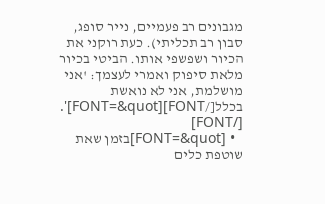מגבונים רב פעמיים, נייר סופג, סבון רב תכליתי). כעת רוקני את הכיור ושפשפי אותו. הביטי בכיור מלאת סיפוק ואמרי לעצמך: 'אני מושלמת, אני לא נואשת בכלל[/FONT][FONT=&quot]'. [/FONT]
  • [FONT=&quot]בזמן שאת שוטפת כלים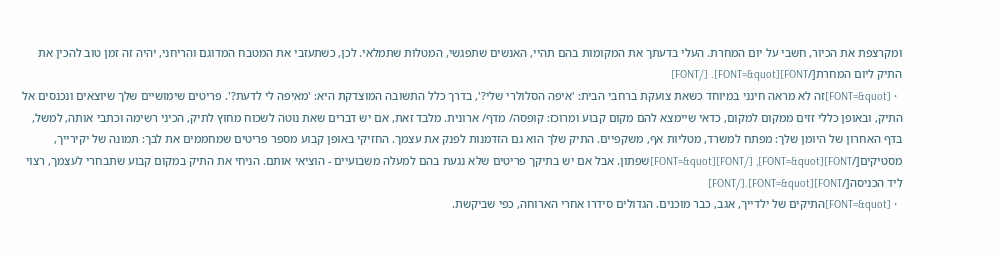ומקרצפת את הכיור, חשבי על יום המחרת. העלי בדעתך את המקומות בהם תהיי, האנשים שתפגשי, המטלות שתמלאי. לכן, כשתעזבי את המטבח המדוגם והריחני, יהיה זה זמן טוב להכין את התיק ליום המחרת[/FONT][FONT=&quot]. [/FONT]
  • [FONT=&quot]זה לא מראה חינני במיוחד כשאת צועקת ברחבי הבית: 'איפה הסלולרי שלי?', בדרך כלל התשובה המוצדקת היא: 'מאיפה לי לדעת?'. פריטים שימושיים שלך שיוצאים ונכנסים אל התיק, ובאופן כללי זזים ממקום למקום, כדאי שיימצא להם מקום קבוע ומרוכז: קופסה/ מדף/ ארונית. מלבד זאת, אם יש דברים שאת נוטה לשכוח מחוץ לתיק, הכיני רשימה וכתבי אותה, למשל, בדף האחרון של היומן שלך: מפתח למשרד, מטליות אף, משקפיים. התיק שלך הוא גם הזדמנות לפנק את עצמך. החזיקי באופן קבוע מספר פריטים שמחממים את לבך: תמונה של יקירייך, מסטיקים[/FONT][FONT=&quot], [/FONT][FONT=&quot]שפתון. אבל אם יש בתיקך פריטים שלא נגעת בהם למעלה משבועיים - הוציאי אותם. הניחי את התיק במקום קבוע שתבחרי לעצמך, רצוי ליד הכניסה[/FONT][FONT=&quot].[/FONT]
  • [FONT=&quot]התיקים של ילדייך, אגב, כבר מוכנים. הגדולים סידרו אחרי הארוחה, כפי שביקשת.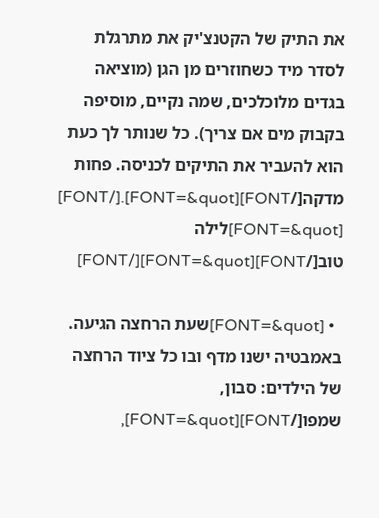את התיק של הקטנצ'יק את מתרגלת לסדר מיד כשחוזרים מן הגן (מוציאה בגדים מלוכלכים, שמה נקיים, מוסיפה בקבוק מים אם צריך). כל שנותר לך כעת הוא להעביר את התיקים לכניסה. פחות מדקה[/FONT][FONT=&quot].[/FONT]
[FONT=&quot]לילה טוב[/FONT][FONT=&quot][/FONT]

  • [FONT=&quot]שעת הרחצה הגיעה. באמבטיה ישנו מדף ובו כל ציוד הרחצה של הילדים: סבון, שמפו[/FONT][FONT=&quot],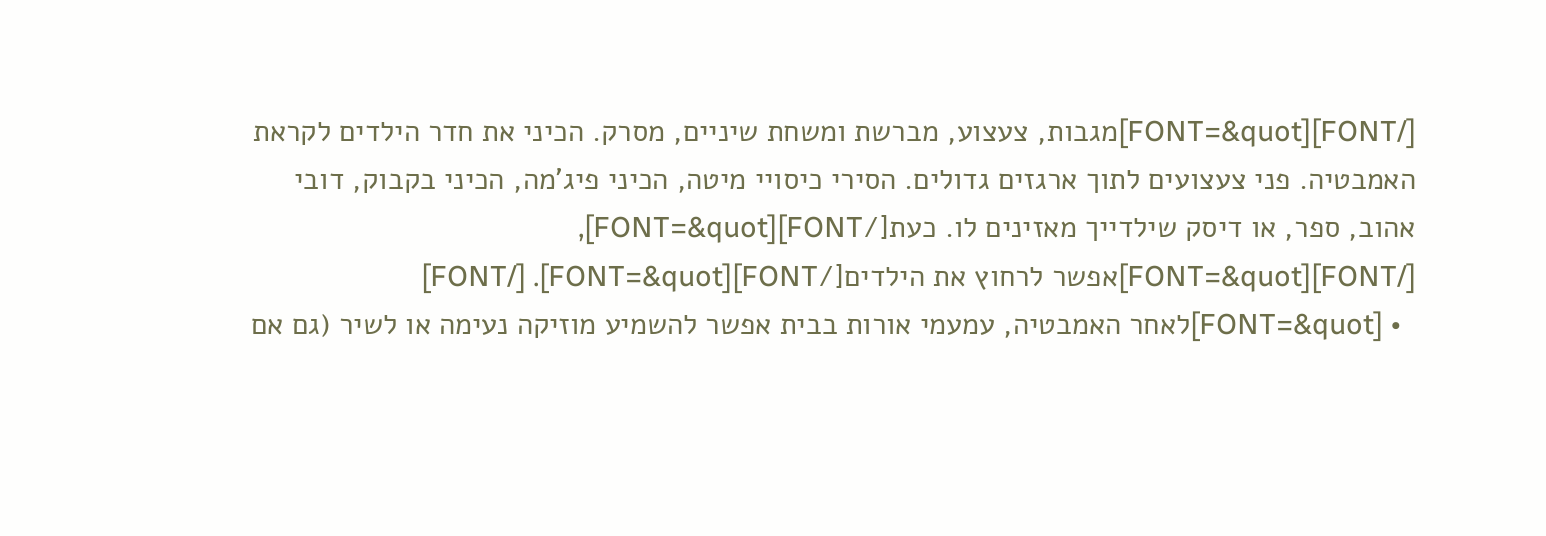[/FONT][FONT=&quot]מגבות, צעצוע, מברשת ומשחת שיניים, מסרק. הכיני את חדר הילדים לקראת האמבטיה. פני צעצועים לתוך ארגזים גדולים. הסירי כיסויי מיטה, הכיני פיג'מה, הכיני בקבוק, דובי אהוב, ספר, או דיסק שילדייך מאזינים לו. כעת[/FONT][FONT=&quot], [/FONT][FONT=&quot]אפשר לרחוץ את הילדים[/FONT][FONT=&quot]. [/FONT]
  • [FONT=&quot]לאחר האמבטיה, עמעמי אורות בבית אפשר להשמיע מוזיקה נעימה או לשיר (גם אם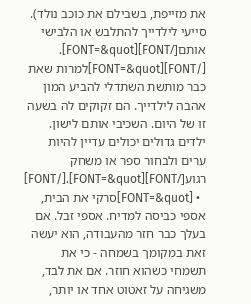את מזייפת, בשבילם את כוכב נולד). סייעי לילדייך להתלבש או הלבישי אותם[/FONT][FONT=&quot]. [/FONT][FONT=&quot]למרות שאת כבר מותשת השתדלי להביע המון אהבה לילדייך. הם זקוקים לה בשעה זו של היום. השכיבי אותם לישון. ילדים גדולים יכולים עדיין להיות ערים ולבחור ספר או משחק רגוע[/FONT][FONT=&quot].[/FONT]
  • [FONT=&quot]סרקי את הבית, אספי כביסה למדיח. אספי זבל. אם בעלך כבר חזר מהעבודה, הוא יעשה זאת במקומך בשמחה - כי את תשמחי כשהוא חוזר. אם את לבד, משגיחה על זאטוט אחד או יותר,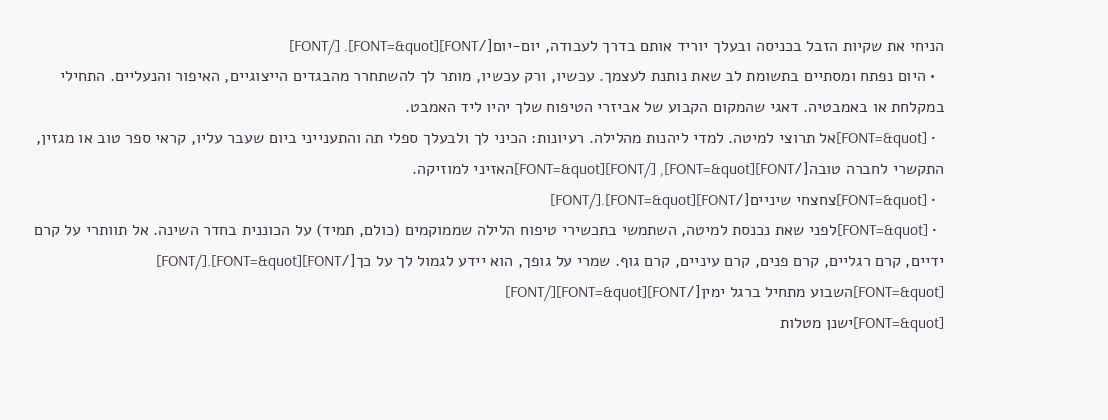הניחי את שקיות הזבל בכניסה ובעלך יוריד אותם בדרך לעבודה, יום-יום[/FONT][FONT=&quot]. [/FONT]
  • היום נפתח ומסתיים בתשומת לב שאת נותנת לעצמך. עכשיו, ורק עכשיו, מותר לך להשתחרר מהבגדים הייצוגיים, האיפור והנעליים. התחילי במקלחת או באמבטיה. דאגי שהמקום הקבוע של אביזרי הטיפוח שלך יהיו ליד האמבט.
  • [FONT=&quot]אל תרוצי למיטה. למדי ליהנות מהלילה. רעיונות: הכיני לך ולבעלך ספלי תה והתענייני ביום שעבר עליו, קראי ספר טוב או מגזין, התקשרי לחברה טובה[/FONT][FONT=&quot], [/FONT][FONT=&quot]האזיני למוזיקה.
  • [FONT=&quot]צחצחי שיניים[/FONT][FONT=&quot].[/FONT]
  • [FONT=&quot]לפני שאת נכנסת למיטה, השתמשי בתכשירי טיפוח הלילה שממוקמים (כולם, תמיד) על הכוננית בחדר השינה. אל תוותרי על קרם ידיים, קרם רגליים, קרם פנים, קרם עיניים, קרם גוף. שמרי על גופך, הוא יידע לגמול לך על כך[/FONT][FONT=&quot].[/FONT]
[FONT=&quot]השבוע מתחיל ברגל ימין[/FONT][FONT=&quot][/FONT]
[FONT=&quot]ישנן מטלות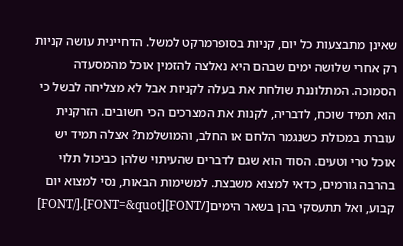שאינן מתבצעות כל יום, קניות בסופרמרקט למשל. הדחיינית עושה קניות רק אחרי שלושה ימים שבהם היא נאלצה להזמין אוכל מהמסעדה הסמוכה. המתלוננת שולחת את בעלה לקניות אבל לא מצליחה לבשל כי הוא תמיד שוכח, לדבריה, לקנות את המצרכים הכי חשובים. הזרקנית עוברת במכולת כשנגמר הלחם או החלב, והמושלמת? אצלה תמיד יש אוכל טרי וטעים. הסוד הוא שגם לדברים שהעיתוי שלהן כביכול תלוי בהרבה גורמים, כדאי למצוא משבצת. למשימות הבאות, נסי למצוא יום קבוע, ואל תתעסקי בהן בשאר הימים[/FONT][FONT=&quot].[/FONT]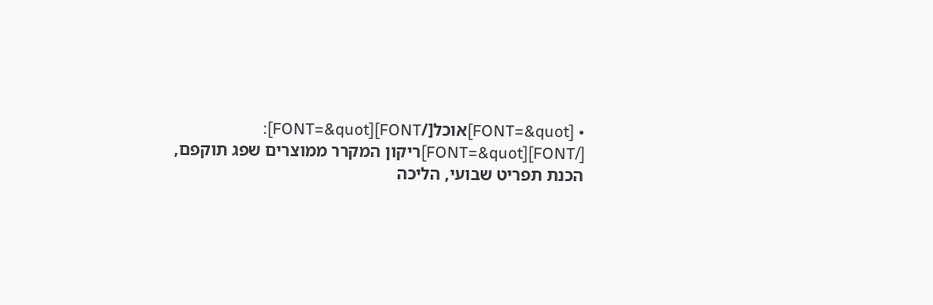• [FONT=&quot]אוכל[/FONT][FONT=&quot]: [/FONT][FONT=&quot]ריקון המקרר ממוצרים שפג תוקפם, הכנת תפריט שבועי, הליכה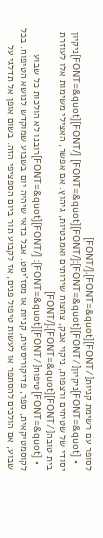לסופר עם רשימת קניות[/FONT][FONT=&quot].[/FONT]
  • [FONT=&quot]ניקיון[/FONT][FONT=&quot]:[/FONT][FONT=&quot] [/FONT][FONT=&quot]ניקיון יסודי של שטיחים ורצפות, ניקוי אבק, צחצוח שירותים ואמבטיות, גיהוץ. אם אפשר, האצילי משימות אלו לעוזרת בית טובה[/FONT][FONT=&quot].[/FONT]
  • [FONT=&quot]טיפוח[/FONT][FONT=&quot]: [/FONT][FONT=&quot]רובנו לא הולכות כל שבוע לקוסמטיקאית, ספר, פדיקוריסטית, קניות או מסז'יסט. אבל כדאי שיהיה יום בשבוע שמוקדש לנושא הטיפוח. בכל שבוע, אם הולכים להסתפר או לעשות טיפול פנים, אז לקבוע תור ביום הספציפי הזה. בשום אופן אל תדלגי על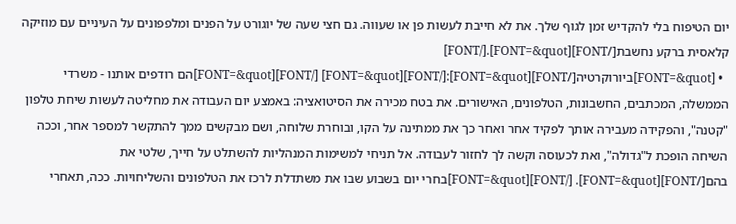יום הטיפוח בלי להקדיש זמן לגוף שלך. את לא חייבת לעשות פן או שעווה. גם חצי שעה של יוגורט על הפנים ומלפפונים על העיניים עם מוזיקה קלאסית ברקע נחשבת[/FONT][FONT=&quot].[/FONT]
  • [FONT=&quot]ביורוקרטיה[/FONT][FONT=&quot]:[/FONT][FONT=&quot] [/FONT][FONT=&quot]הם רודפים אותנו - משרדי הממשלה, המכתבים, החשבונות, הטלפונים, האישורים. את בטח מכירה את הסיטואציה: באמצע יום העבודה את מחליטה לעשות שיחת טלפון "קטנה", והפקידה מעבירה אותך לפקיד אחר ואחר כך את ממתינה על הקו, ובוחרת שלוחה, ושם מבקשים ממך להתקשר למספר אחר, וככה השיחה הופכת ל"גדולה", ואת לכעוסה וקשה לך לחזור לעבודה. אל תניחי למשימות המנהליות להשתלט על חייך, שלטי את בהם[/FONT][FONT=&quot]. [/FONT][FONT=&quot]בחרי יום בשבוע שבו את משתדלת לרכז את הטלפונים והשליחויות. ככה, תאחרי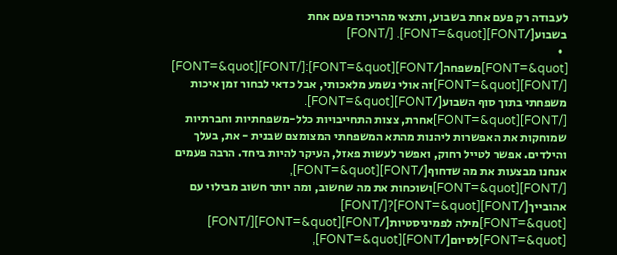לעבודה רק פעם אחת בשבוע, ותצאי מהריכוז פעם אחת בשבוע[/FONT][FONT=&quot]. [/FONT]
  • [FONT=&quot]משפחה[/FONT][FONT=&quot]:[/FONT][FONT=&quot] [/FONT][FONT=&quot]זה אולי נשמע מלאכותי, אבל כדאי לבחור זמן איכות משפחתי בתוך סוף השבוע[/FONT][FONT=&quot]. [/FONT][FONT=&quot]אחרת, צצות התחייבויות כלל-משפחתיות וחברתיות שמוחקות את האפשרות ליהנות מהתא המשפחתי המצומצם שבנית - את, בעלך והילדים. אפשר לטייל רחוק, ואפשר לעשות פאזל, העיקר להיות ביחד. הרבה פעמים אנחנו מבצעות את מה שדחוף[/FONT][FONT=&quot], [/FONT][FONT=&quot]ושוכחות את מה שחשוב, ומה יותר חשוב מבילוי עם אהובייך[/FONT][FONT=&quot]?[/FONT]
[FONT=&quot]מילה לפמיניסטיות[/FONT][FONT=&quot][/FONT]
[FONT=&quot]לסיום[/FONT][FONT=&quot],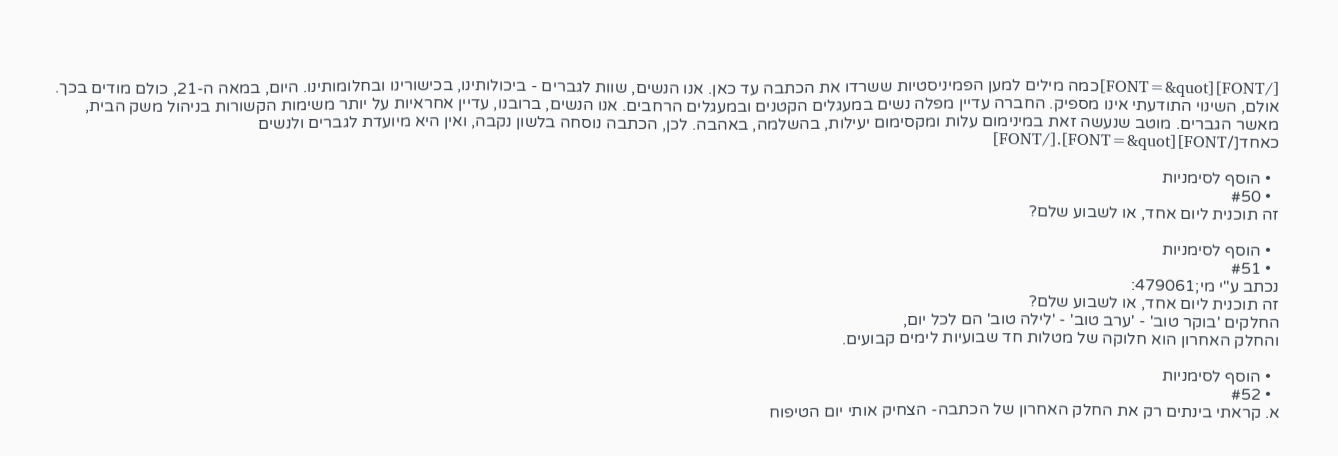[/FONT][FONT=&quot]כמה מילים למען הפמיניסטיות ששרדו את הכתבה עד כאן. אנו הנשים, שוות לגברים - ביכולותינו, בכישורינו ובחלומותינו. היום, במאה ה-21, כולם מודים בכך. אולם, השינוי התודעתי אינו מספיק. החברה עדיין מפלה נשים במעגלים הקטנים ובמעגלים הרחבים. אנו הנשים, ברובנו, עדיין אחראיות על יותר משימות הקשורות בניהול משק הבית, מאשר הגברים. מוטב שנעשה זאת במינימום עלות ומקסימום יעילות, בהשלמה, באהבה. לכן, הכתבה נוסחה בלשון נקבה, ואין היא מיועדת לגברים ולנשים כאחד[/FONT][FONT=&quot].[/FONT]

  • הוסף לסימניות
  • #50
זה תוכנית ליום אחד, או לשבוע שלם?

  • הוסף לסימניות
  • #51
נכתב ע"י מי;479061:
זה תוכנית ליום אחד, או לשבוע שלם?
החלקים 'בוקר טוב' - 'ערב טוב' - 'לילה טוב' הם לכל יום,
והחלק האחרון הוא חלוקה של מטלות חד שבועיות לימים קבועים.

  • הוסף לסימניות
  • #52
א. קראתי בינתים רק את החלק האחרון של הכתבה- הצחיק אותי יום הטיפוח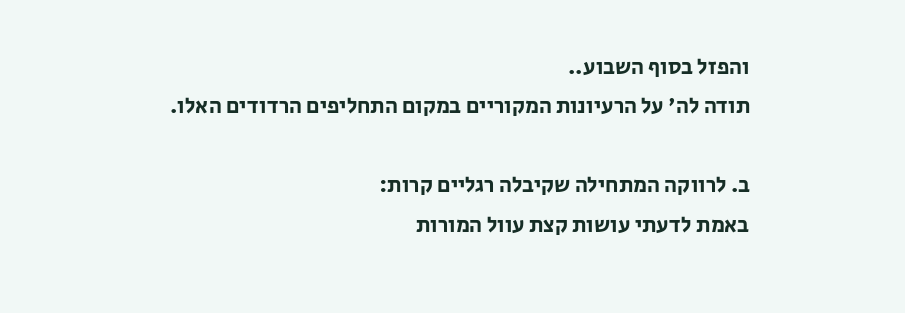והפזל בסוף השבוע..
תודה לה' על הרעיונות המקוריים במקום התחליפים הרדודים האלו.

ב. לרווקה המתחילה שקיבלה רגליים קרות:
באמת לדעתי עושות קצת עוול המורות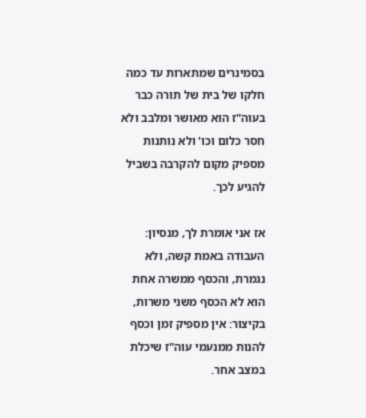בסמינרים שמתארות עד כמה חלקו של בית של תורה כבר בעוה"ז הוא מאושר ומלבב ולא חסר כלום וכו' ולא נותנות מספיק מקום להקרבה בשביל להגיע לכך.

אז אני אומרת לך, מנסיון: העבודה באמת קשה, ולא נגמרת, והכסף ממשרה אחת הוא לא הכסף משני משרות, בקיצור: אין מספיק זמן וכסף להנות ממנעמי עוה"ז שיכלת במצב אחר.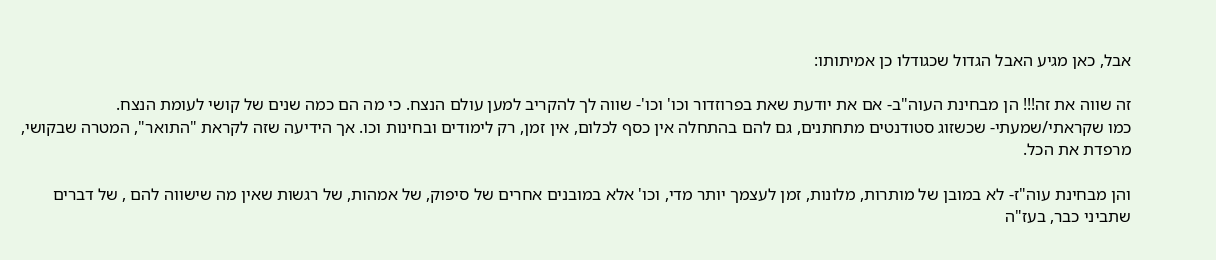אבל, כאן מגיע האבל הגדול שכגודלו כן אמיתותו:

זה שווה את זה!!! הן מבחינת העוה"ב- אם את יודעת שאת בפרוזדור וכו' וכו'- שווה לך להקריב למען עולם הנצח. כי מה הם כמה שנים של קושי לעומת הנצח.
כמו שקראתי/שמעתי- שכשזוג סטודנטים מתחתנים, גם להם בהתחלה אין כסף לכלום, אין זמן, רק לימודים ובחינות וכו. אך הידיעה שזה לקראת "התואר", המטרה שבקושי, מרפדת את הכל.

והן מבחינת עוה"ז- לא במובן של מותרות, מלונות, זמן לעצמך יותר מדי, וכו' אלא במובנים אחרים של סיפוק, של אמהות, של רגשות שאין מה שישווה להם , של דברים שתביני כבר, בעז"ה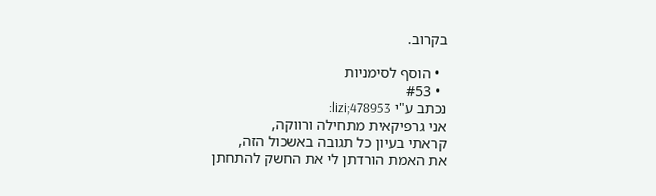בקרוב.

  • הוסף לסימניות
  • #53
נכתב ע"י lizi;478953:
אני גרפיקאית מתחילה ורווקה,
קראתי בעיון כל תגובה באשכול הזה,
את האמת הורדתן לי את החשק להתחתן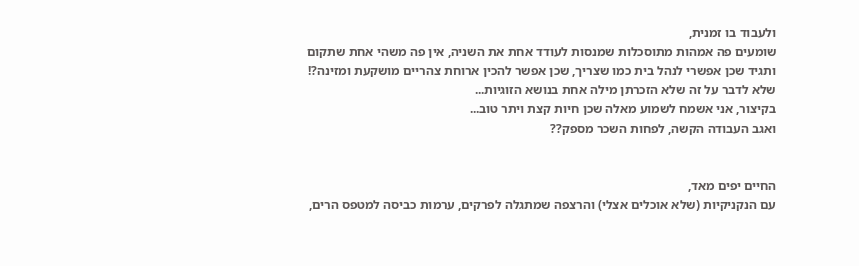ולעבוד בו זמנית,
שומעים פה אמהות מתוסכלות שמנסות לעודד אחת את השניה, אין פה משהי אחת שתקום ותגיד שכן אפשרי לנהל בית כמו שצריך, שכן אפשר להכין ארוחת צהריים מושקעת ומזינה?!
שלא לדבר על זה שלא הזכרתן מילה אחת בנושא הזוגיות...
בקיצור, אני אשמח לשמוע מאלה שכן חיות קצת ויתר טוב...
ואגב העבודה הקשה, לפחות השכר מספק??


החיים יפים מאד,
עם הנקניקיות (שלא אוכלים אצלי) והרצפה שמתגלה לפרקים, ערמות כביסה למטפס הרים,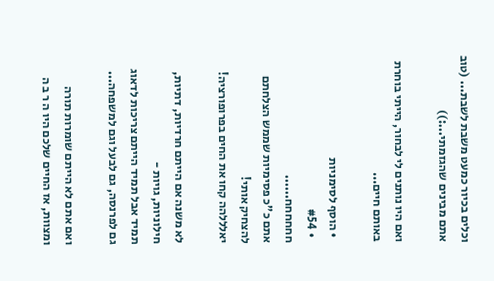וכלים בכיור כמעט משבת לשבת... (טוב אתם מבינים שהגזמתי...:))

ואם היו נותנים לי לבחור, הייתי בוחרת באותם חיים...

  • הוסף לסימניות
  • #54
חחחחחח......
אתם כ"כ פסימיות שממש הצלחתם להצחיק אותי!
יאלללהה קחו את החים בפרופורציה!

לא משנה אם הייתם חרדיות, דתיות, חילוניות, גויות -
תמיד אבל תמיד הייתם צריכות לדאוג גם לפרנסה, גם לבעל וגם למשפחה...

ואם אתם לא הייתם שומרות תורה ומצוות, אז החיים שלכם היו ה ר ב ה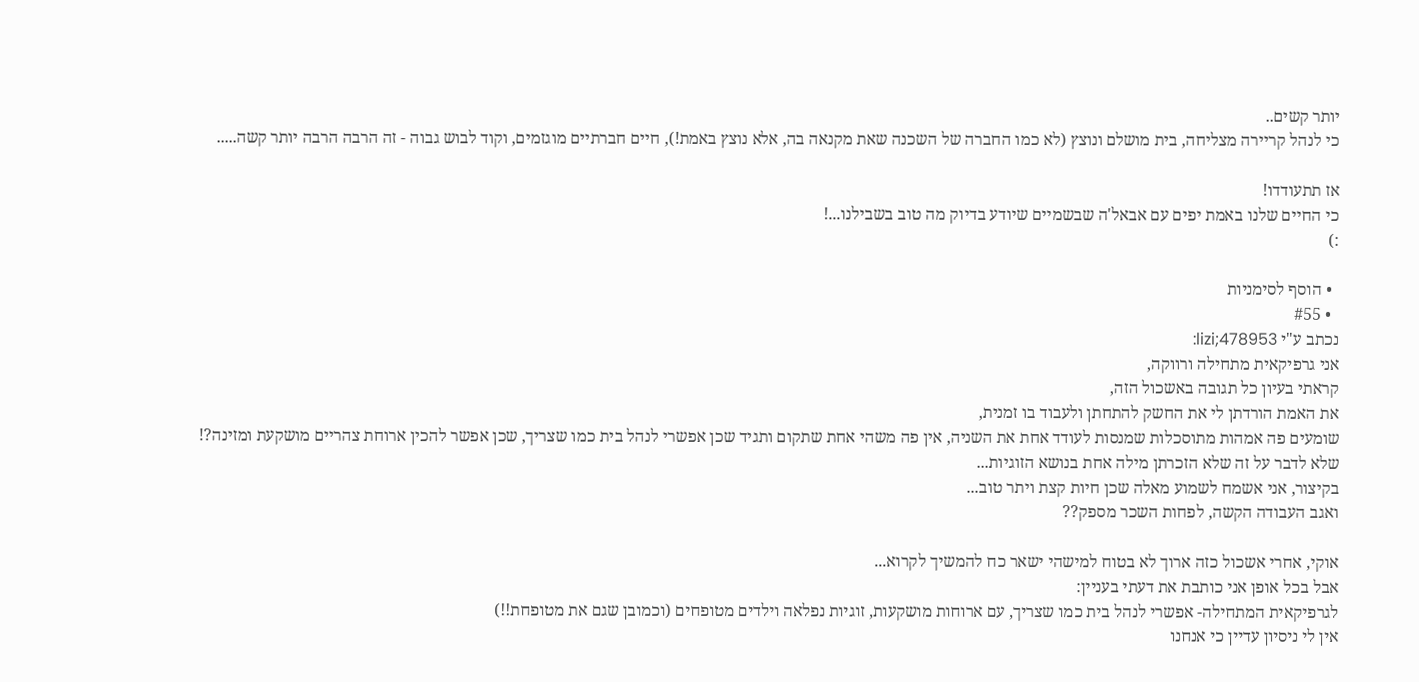יותר קשים..
כי לנהל קריירה מצליחה, בית מושלם ונוצץ (לא כמו החברה של השכנה שאת מקנאה בה, אלא נוצץ באמת!), חיים חברתיים מוגזמים, וקוד לבוש גבוה - זה הרבה הרבה יותר קשה.....

אז תתעודדו!
כי החיים שלנו באמת יפים עם אבאל'ה שבשמיים שיודע בדיוק מה טוב בשבילנו...!
:)

  • הוסף לסימניות
  • #55
נכתב ע"י lizi;478953:
אני גרפיקאית מתחילה ורווקה,
קראתי בעיון כל תגובה באשכול הזה,
את האמת הורדתן לי את החשק להתחתן ולעבוד בו זמנית,
שומעים פה אמהות מתוסכלות שמנסות לעודד אחת את השניה, אין פה משהי אחת שתקום ותגיד שכן אפשרי לנהל בית כמו שצריך, שכן אפשר להכין ארוחת צהריים מושקעת ומזינה?!
שלא לדבר על זה שלא הזכרתן מילה אחת בנושא הזוגיות...
בקיצור, אני אשמח לשמוע מאלה שכן חיות קצת ויתר טוב...
ואגב העבודה הקשה, לפחות השכר מספק??

אוקי, אחרי אשכול כזה ארוך לא בטוח למישהי ישאר כח להמשיך לקרוא...
אבל בכל אופן אני כותבת את דעתי בעניין:
לגרפיקאית המתחילה- אפשרי לנהל בית כמו שצריך, עם ארוחות מושקעות, זוגיות נפלאה וילדים מטופחים (וכמובן שגם את מטופחת!!)
אין לי ניסיון עדיין כי אנחנו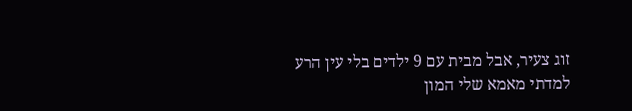זוג צעיר, אבל מבית עם 9 ילדים בלי עין הרע למדתי מאמא שלי המון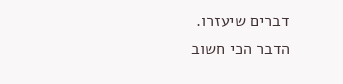דברים שיעזרו.
הדבר הכי חשוב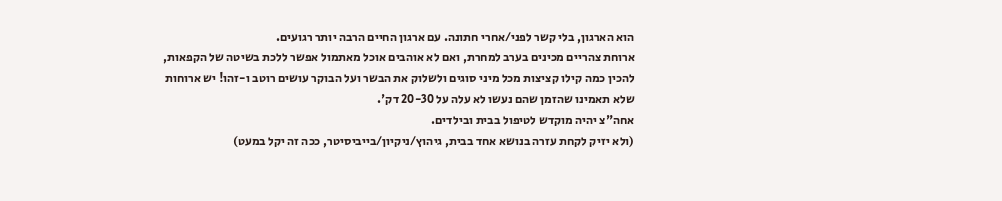הוא הארגון, בלי קשר לפני/אחרי חתונה. עם ארגון החיים הרבה יותר רגועים.
ארוחת צהריים מכינים בערב למחרת, ואם לא אוהבים אוכל מאתמול אפשר ללכת בשיטה של הקפאות, להכין כמה קילו קציצות מכל מיני סוגים ולשלוק את הבשר ועל הבוקר עושים רוטב ו-זהו! יש ארוחות שלא תאמינו שהזמן שהם נעשו לא עלה על 20-30 דק'.
אחה"צ יהיה מוקדש לטיפול בבית ובילדים.
(ולא יזיק לקחת עזרה בנושא אחד בבית, גיהוץ/ניקיון/בייביסיטר, ככה זה יקל במעט)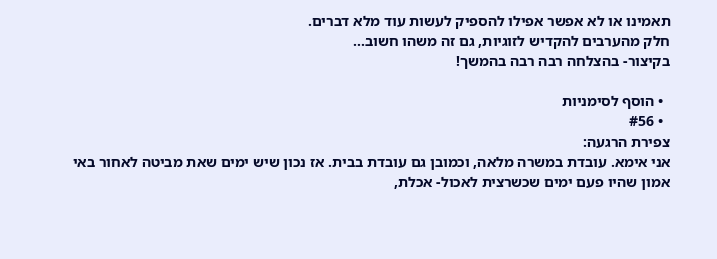תאמינו או לא אפשר אפילו להספיק לעשות עוד מלא דברים.
חלק מהערבים להקדיש לזוגיות, גם זה משהו חשוב...
בקיצור- בהצלחה רבה רבה בהמשך!

  • הוסף לסימניות
  • #56
צפירת הרגעה:
אני אימא. עובדת במשרה מלאה, וכמובן גם עובדת בבית. אז נכון שיש ימים שאת מביטה לאחור באי אמון שהיו פעם ימים שכשרצית לאכול- אכלת,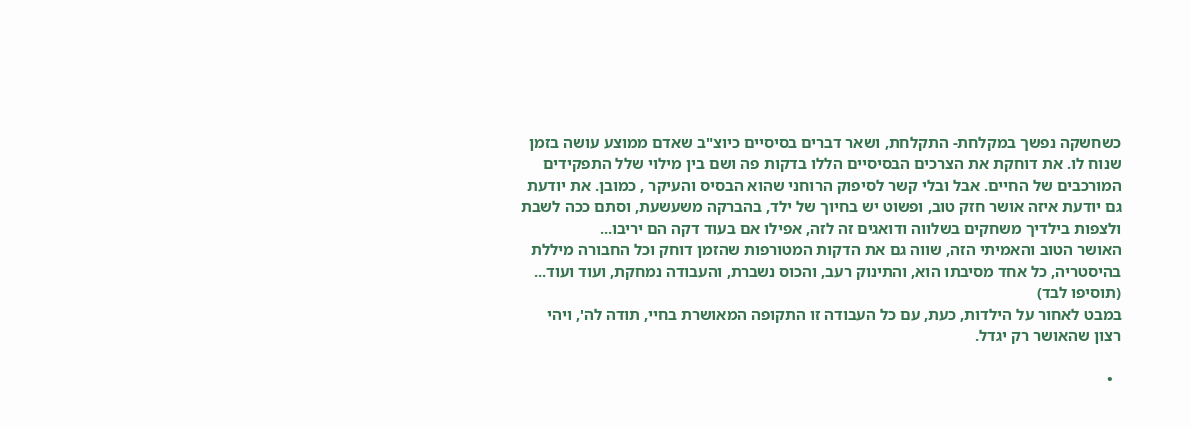כשחשקה נפשך במקלחת- התקלחת, ושאר דברים בסיסיים כיוצ"ב שאדם ממוצע עושה בזמן שנוח לו. את דוחקת את הצרכים הבסיסיים הללו בדקות פה ושם בין מילוי שלל התפקידים המורכבים של החיים. אבל ובלי קשר לסיפוק הרוחני שהוא הבסיס והעיקר , כמובן. את יודעת גם יודעת איזה אושר חזק טוב, ופשוט יש בחיוך של ילד, בהברקה משעשעת, וסתם ככה לשבת ולצפות בילדיך משחקים בשלווה ודואגים זה לזה, אפילו אם בעוד דקה הם יריבו...
האושר הטוב והאמיתי הזה, שווה גם את הדקות המטורפות שהזמן דוחק וכל החבורה מיללת בהיסטריה, כל אחד מסיבתו הוא, והתינוק רעב, והכוס נשברת, והעבודה נמחקת, ועוד ועוד... (תוסיפו לבד)
במבט לאחור על הילדות, כעת, עם כל העבודה זו התקופה המאושרת בחיי, תודה לה', ויהי רצון שהאושר רק יגדל.

  •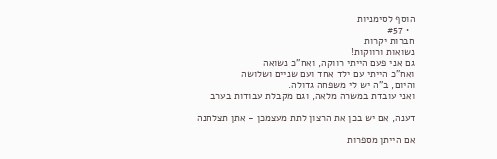הוסף לסימניות
  • #57
חברות יקרות
נשואות ורווקות!
גם אני פעם הייתי רווקה, ואח"כ נשואה
ואח"כ הייתי עם ילד אחד ועם שניים ושלושה
והיום, ב"ה יש לי משפחה גדולה.
ואני עובדת במשרה מלאה, וגם מקבלת עבודות בערב

דענה, אם יש בכן את הרצון לתת מעצמכן - אתן תצלחנה

אם הייתן מספרות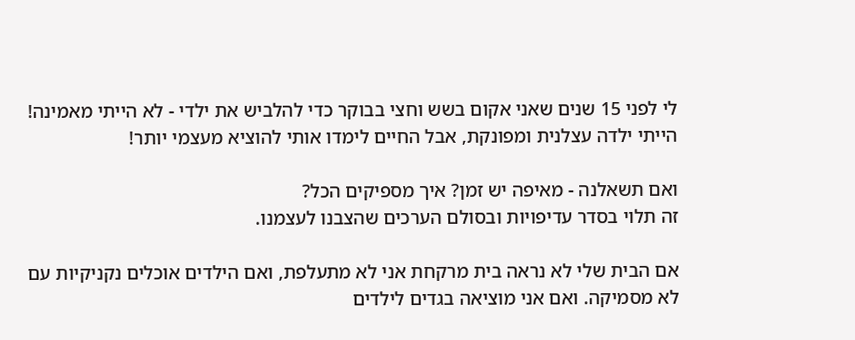לי לפני 15 שנים שאני אקום בשש וחצי בבוקר כדי להלביש את ילדי - לא הייתי מאמינה!
הייתי ילדה עצלנית ומפונקת, אבל החיים לימדו אותי להוציא מעצמי יותר!

ואם תשאלנה - מאיפה יש זמן? איך מספיקים הכל?
זה תלוי בסדר עדיפויות ובסולם הערכים שהצבנו לעצמנו.

אם הבית שלי לא נראה בית מרקחת אני לא מתעלפת, ואם הילדים אוכלים נקניקיות עם לא מסמיקה. ואם אני מוציאה בגדים לילדים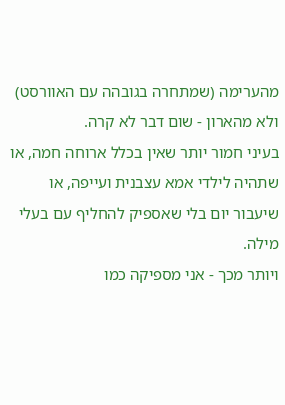מהערימה (שמתחרה בגובהה עם האוורסט) ולא מהארון - שום דבר לא קרה.
בעיני חמור יותר שאין בכלל ארוחה חמה, או שתהיה לילדי אמא עצבנית ועייפה, או שיעבור יום בלי שאספיק להחליף עם בעלי מילה.
ויותר מכך - אני מספיקה כמו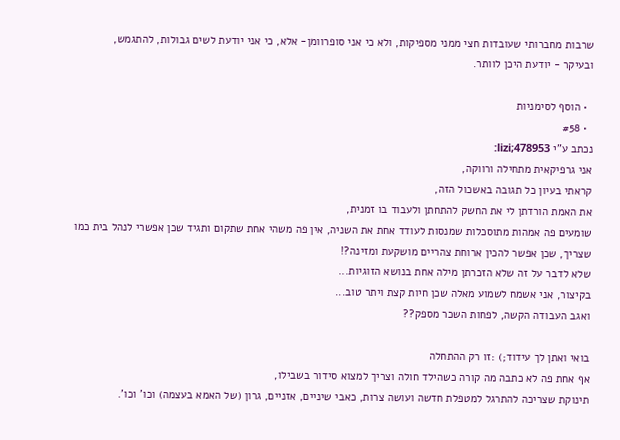שרבות מחברותי שעובדות חצי ממני מספיקות, ולא כי אני סופרוומן- אלא, כי אני יודעת לשים גבולות, להתגמש,
ובעיקר - יודעת היכן לוותר.

  • הוסף לסימניות
  • #58
נכתב ע"י lizi;478953:
אני גרפיקאית מתחילה ורווקה,
קראתי בעיון כל תגובה באשכול הזה,
את האמת הורדתן לי את החשק להתחתן ולעבוד בו זמנית,
שומעים פה אמהות מתוסכלות שמנסות לעודד אחת את השניה, אין פה משהי אחת שתקום ותגיד שכן אפשרי לנהל בית כמו שצריך, שכן אפשר להכין ארוחת צהריים מושקעת ומזינה?!
שלא לדבר על זה שלא הזכרתן מילה אחת בנושא הזוגיות...
בקיצור, אני אשמח לשמוע מאלה שכן חיות קצת ויתר טוב...
ואגב העבודה הקשה, לפחות השכר מספק??

בואי ואתן לך עידוד;) :זו רק ההתחלה
אף אחת פה לא כתבה מה קורה כשהילד חולה וצריך למצוא סידור בשבילו,
תינוקת שצריכה להתרגל למטפלת חדשה ועושה צרות, כאבי שיניים, אזניים, גרון (של האמא בעצמה) וכו' וכו'.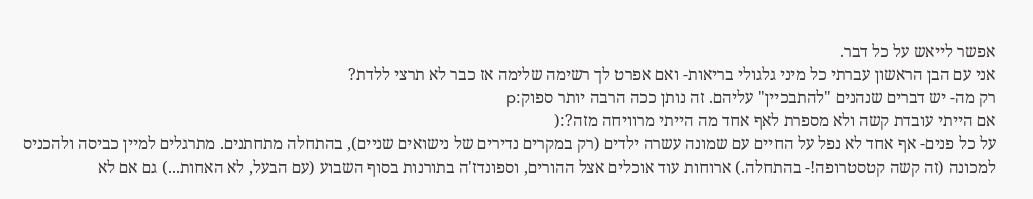אפשר לייאש על כל דבר.
אני עם הבן הראשון עברתי כל מיני גלגולי בריאות- ואם אפרט לך רשימה שלימה אז כבר לא תרצי ללדת?
רק מה- יש דברים שנהנים "להתבכיין" עליהם. זה נותן ככה הרבה יותר ספוק:p
אם הייתי עובדת קשה ולא מספרת לאף אחד מה הייתי מרוויחה מזה?:(
על כל פנים- אף אחד לא נפל על החיים עם שמונה עשרה ילדים (רק במקרים נדירים של נישואים שניים), בהתחלה מתחתנים. מתרגלים למיין כביסה ולהכניס למכונה (זה קשה קטסטרופה!- בהתחלה.) ארוחות עוד אוכלים אצל ההורים, וספונדז'ה בתורנות בסוף השבוע (עם הבעל, לא האחות...) גם אם לא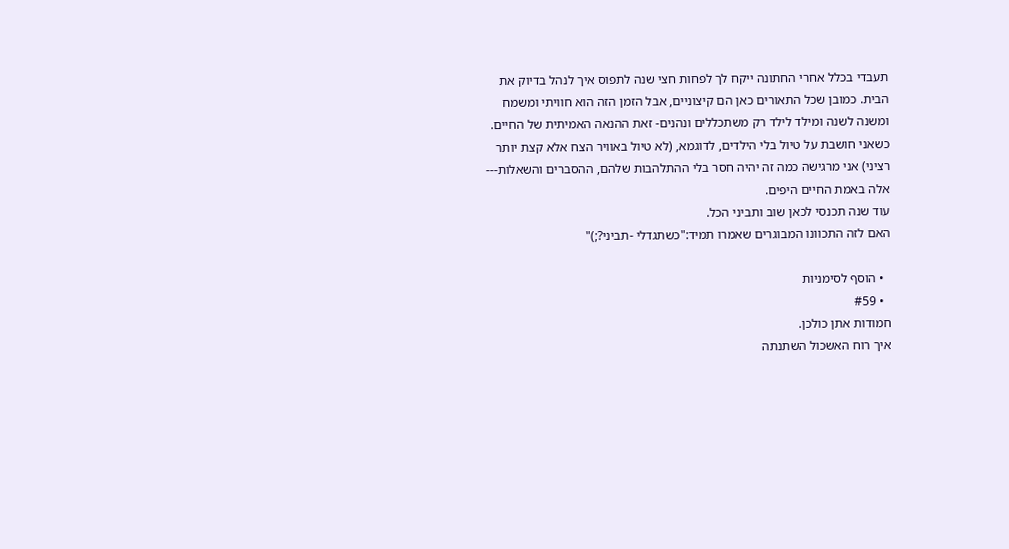תעבדי בכלל אחרי החתונה ייקח לך לפחות חצי שנה לתפוס איך לנהל בדיוק את הבית. כמובן שכל התאורים כאן הם קיצוניים, אבל הזמן הזה הוא חוויתי ומשמח ומשנה לשנה ומילד לילד רק משתכללים ונהנים- זאת ההנאה האמיתית של החיים. כשאני חושבת על טיול בלי הילדים, לדוגמא, (לא טיול באוויר הצח אלא קצת יותר רציני) אני מרגישה כמה זה יהיה חסר בלי ההתלהבות שלהם, ההסברים והשאלות---
אלה באמת החיים היפים.
עוד שנה תכנסי לכאן שוב ותביני הכל.
האם לזה התכוונו המבוגרים שאמרו תמיד:"כשתגדלי -תביני?;)"

  • הוסף לסימניות
  • #59
חמודות אתן כולכן.
איך רוח האשכול השתנתה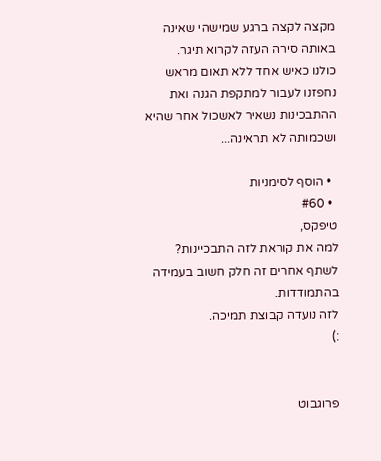מקצה לקצה ברגע שמישהי שאינה באותה סירה העזה לקרוא תיגר.
כולנו כאיש אחד ללא תאום מראש נחפזנו לעבור למתקפת הגנה ואת ההתבכינות נשאיר לאשכול אחר שהיא ושכמותה לא תראינה...

  • הוסף לסימניות
  • #60
טיפקס,
למה את קוראת לזה התבכיינות?
לשתף אחרים זה חלק חשוב בעמידה בהתמודדות.
לזה נועדה קבוצת תמיכה.
:)


פרוגבוט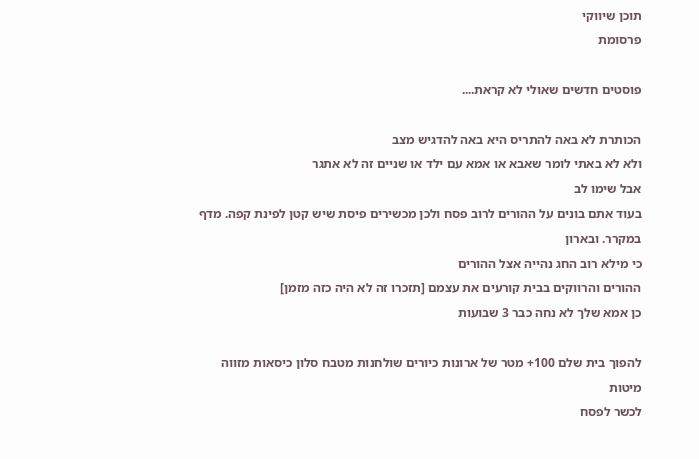תוכן שיווקי
פרסומת

פוסטים חדשים שאולי לא קראת....

הכותרת לא באה להתריס היא באה להדגיש מצב
ולא לא באתי לומר שאבא או אמא עם ילד או שניים זה לא אתגר
אבל שימו לב
בעוד אתם בונים על ההורים לרוב פסח ולכן מכשירים פיסת שיש קטן לפינת קפה. מדף במקרר. ובארון
כי מילא רוב החג נהייה אצל ההורים
ההורים והרווקים בבית קורעים את עצמם [תזכרו זה לא היה כזה מזמן]
כן אמא שלך לא נחה כבר 3 שבועות

להפוך בית שלם 100+ מטר של ארונות כיורים שולחנות מטבח סלון כיסאות מזווה מיטות
לכשר לפסח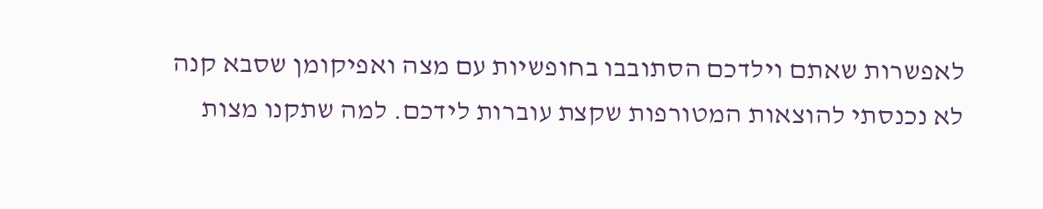לאפשרות שאתם וילדכם הסתובבו בחופשיות עם מצה ואפיקומן שסבא קנה
לא נכנסתי להוצאות המטורפות שקצת עוברות לידכם. למה שתקנו מצות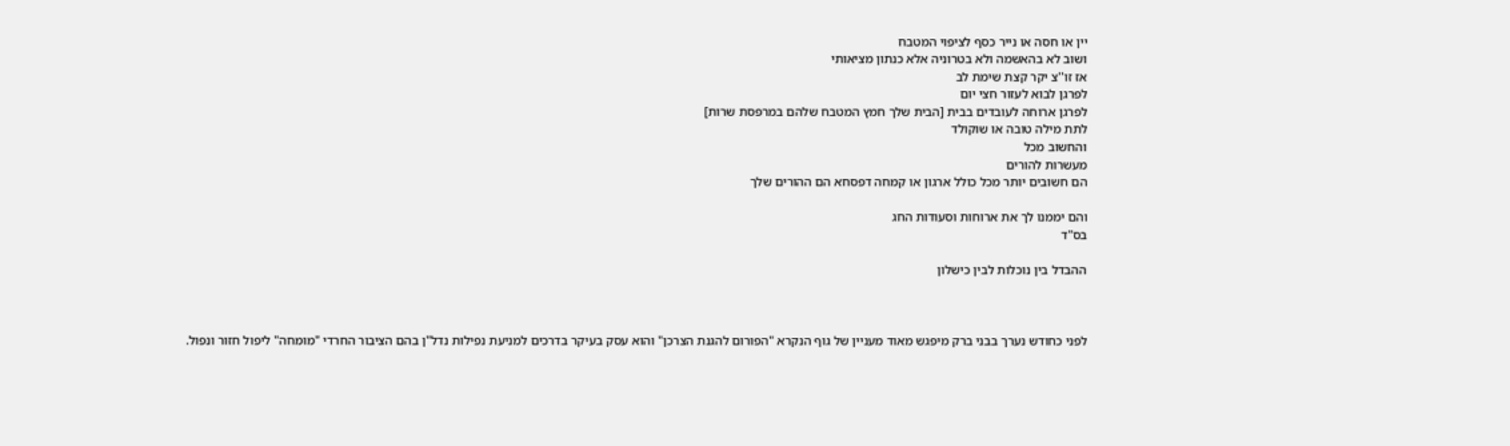יין או חסה או נייר כסף לציפוי המטבח
ושוב לא בהאשמה ולא בטרוניה אלא כנתון מציאותי
אז זו''צ יקר קצת שימת לב
לפרגן לבוא לעזור חצי יום
לפרגן ארוחה לעובדים בבית [הבית שלך חמץ המטבח שלהם במרפסת שרות]
לתת מילה טובה או שוקולד
והחשוב מכל
מעשרות להורים
הם חשובים יותר מכל כולל ארגון או קמחה דפסחא הם ההורים שלך

והם יממנו לך את ארוחות וסעודות החג
בס"ד

ההבדל בין נוכלות לבין כישלון



לפני כחודש נערך בבני ברק מיפגש מאוד מעניין של גוף הנקרא "הפורום להגנת הצרכן" והוא עסק בעיקר בדרכים למניעת נפילות נדל"ן בהם הציבור החרדי "מומחה" ליפול חזור ונפול.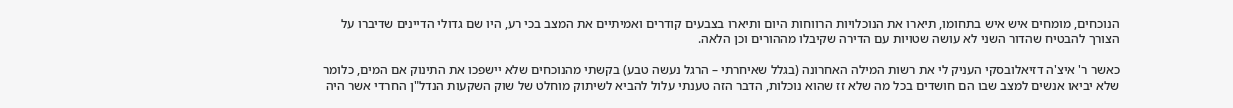הנוכחים, מומחים איש איש בתחומו, תיארו את הנוכלויות הרווחות היום ותיארו בצבעים קודרים ואמיתיים את המצב בכי רע, היו שם גדולי הדיינים שדיברו על הצורך להבטיח שהדור השני לא עושה שטויות עם הדירה שקיבלו מההורים וכן הלאה.

כאשר ר' איצ'ה דזיאלובסקי העניק לי את רשות המילה האחרונה (בגלל שאיחרתי – הרגל נעשה טבע) בקשתי מהנוכחים שלא יישפכו את התינוק אם המים, כלומר שלא יביאו אנשים למצב שבו הם חושדים בכל מה שלא זז שהוא נוכלות, הדבר הזה טענתי עלול להביא לשיתוק מוחלט של שוק השקעות הנדל"ן החרדי אשר היה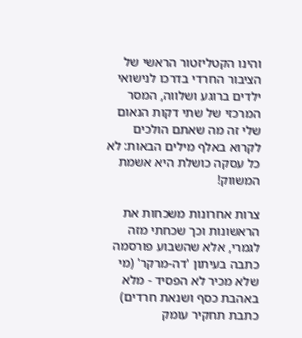והינו הקטליזטור הראשי של הציבור החרדי בדרכו לנישואי ילדים ברוגע ושלווה, המסר המרכזי של שתי דקות הנאום שלי זה מה שאתם הולכים לקרוא באלף מילים הבאות: לא כל עסקה כושלת היא אשמת המשווק!

צרות אחרונות משכחות את הראשונות וכך שכחתי מזה לגמרי, אלא שהשבוע פורסמה כתבה בעיתון 'דה-מרקר' (מי שלא מכיר לא הפסיד - מלא באהבת כסף ושנאת חרדים) כתבת תחקיר עומק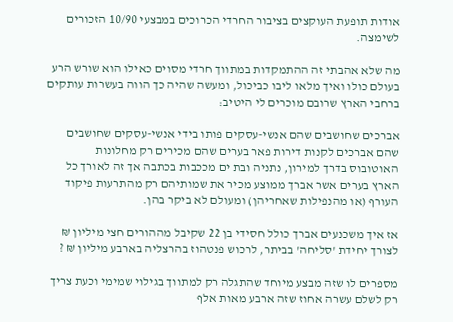אודות תופעת העוקצים בציבור החרדי הכרוכים במבצעי 10/90 הזכורים לשימצה.

מה שלא אהבתי זה ההתמקדות במתווך חרדי מסוים כאילו הוא שורש הרע בעולם כולו ואיך מלאו ליבו כביכול, ומעשה שהיה כך הווה בעשרות עותקים ברחבי הארץ שרובם מוכרים לי היטיב:

אברכים שחושבים שהם אנשי-עסקים פותו בידי אנשי-עסקים שחושבים שהם אברכים לקנות דירות פאר בערים שהם מכירים רק מחלונות האוטובוס בדרך למירון, נתניה ובת ים מככבות בכתבה אך זה לאורך כל הארץ בערים אשר אברך ממוצע מכיר את שמותיהם רק מהתרעות פיקוד העורף (או מהנפילות שאחריהן) ומעולם לא ביקר בהן.

אז איך משכנעים אברך כולל חסידי בן 22 שקיבל מההורים חצי מיליון ₪ לצורך יחידת 'סליחה' בביתר, לרכוש פנטהוז בהרצליה בארבע מיליון ₪ ?

מספרים לו שזה מבצע מיוחד שהתגלה רק למתווך בגילוי שמימי וכעת צריך רק לשלם עשרה אחוז שזה ארבע מאות אלף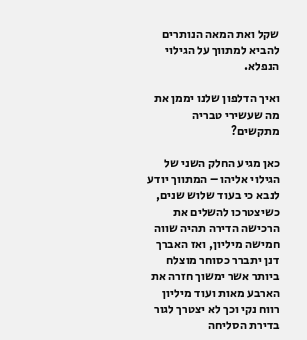שקל ואת המאה הנותרים להביא למתווך על הגילוי הנפלא.

ואיך הדלפון שלנו יממן את מה שעשירי טבריה מתקשים?

כאן מגיע החלק השני של הגילוי אליהו – המתווך יודע לנבא כי בעוד שלוש שנים, כשיצטרכו להשלים את הרכישה הדירה תהיה שווה חמישה מיליון, ואז האברך דנן יתברר כסוחר מוצלח ביותר אשר ימשוך חזרה את הארבע מאות ועוד מיליון רווח נקי וכך לא יצטרך לגור בדירת הסליחה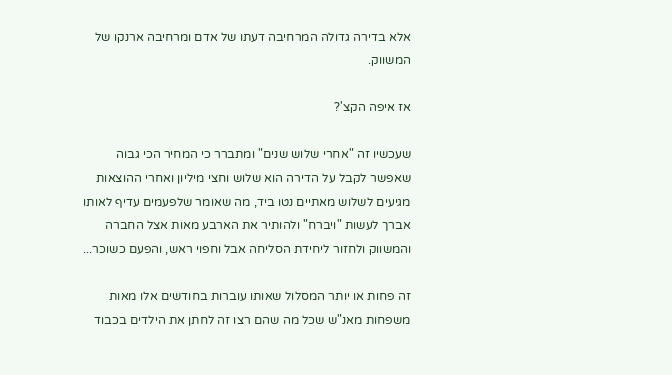אלא בדירה גדולה המרחיבה דעתו של אדם ומרחיבה ארנקו של המשווק.

אז איפה הקצ'?

שעכשיו זה "אחרי שלוש שנים" ומתברר כי המחיר הכי גבוה שאפשר לקבל על הדירה הוא שלוש וחצי מיליון ואחרי ההוצאות מגיעים לשלוש מאתיים נטו ביד, מה שאומר שלפעמים עדיף לאותו אברך לעשות "ויברח" ולהותיר את הארבע מאות אצל החברה והמשווק ולחזור ליחידת הסליחה אבל וחפוי ראש, והפעם כשוכר...

זה פחות או יותר המסלול שאותו עוברות בחודשים אלו מאות משפחות מאנ"ש שכל מה שהם רצו זה לחתן את הילדים בכבוד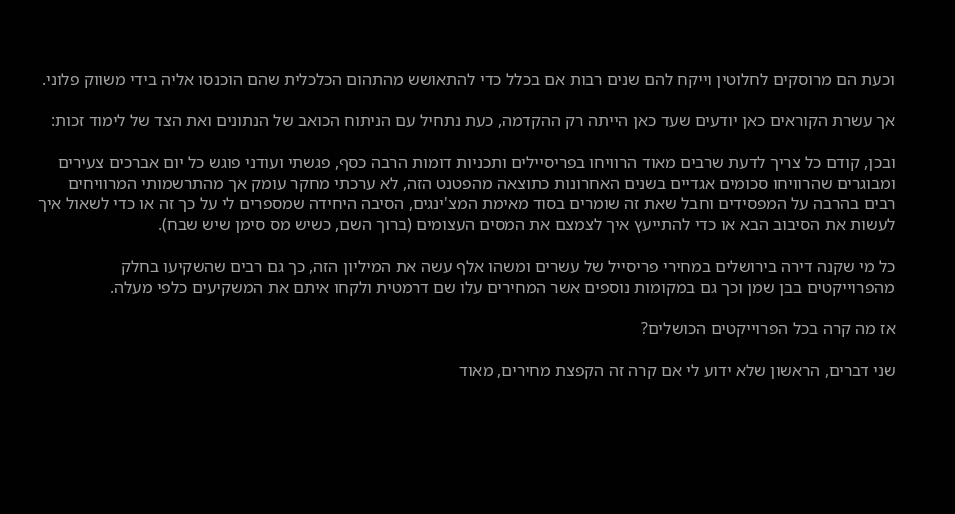וכעת הם מרוסקים לחלוטין וייקח להם שנים רבות אם בכלל כדי להתאושש מהתהום הכלכלית שהם הוכנסו אליה בידי משווק פלוני.

אך עשרת הקוראים כאן יודעים שעד כאן הייתה רק ההקדמה, כעת נתחיל עם הניתוח הכואב של הנתונים ואת הצד של לימוד זכות:

ובכן, קודם כל צריך לדעת שרבים מאוד הרוויחו בפריסיילים ותכניות דומות הרבה כסף, פגשתי ועודני פוגש כל יום אברכים צעירים ומבוגרים שהרוויחו סכומים אגדיים בשנים האחרונות כתוצאה מהפטנט הזה, לא ערכתי מחקר עומק אך מהתרשמותי המרוויחים רבים בהרבה על המפסידים וחבל שאת זה שומרים בסוד מאימת המצ'ינגים, הסיבה היחידה שמספרים לי על כך זה או כדי לשאול איך לעשות את הסיבוב הבא או כדי להתייעץ איך לצמצם את המסים העצומים (ברוך השם, כשיש מס סימן שיש שבח).

כל מי שקנה דירה בירושלים במחירי פריסייל של עשרים ומשהו אלף עשה את המיליון הזה, כך גם רבים שהשקיעו בחלק מהפרוייקטים בבן שמן וכך גם במקומות נוספים אשר המחירים עלו שם דרמטית ולקחו איתם את המשקיעים כלפי מעלה.

אז מה קרה בכל הפרוייקטים הכושלים?

שני דברים, הראשון שלא ידוע לי אם קרה זה הקפצת מחירים, מאוד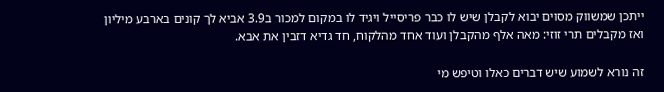ייתכן שמשווק מסוים יבוא לקבלן שיש לו כבר פריסייל ויגיד לו במקום למכור ב3.9 אביא לך קונים בארבע מיליון ואז מקבלים תרי זוזי: מאה אלף מהקבלן ועוד אחד מהלקוח, חד גדיא דזבין את אבא.

זה נורא לשמוע שיש דברים כאלו וטיפש מי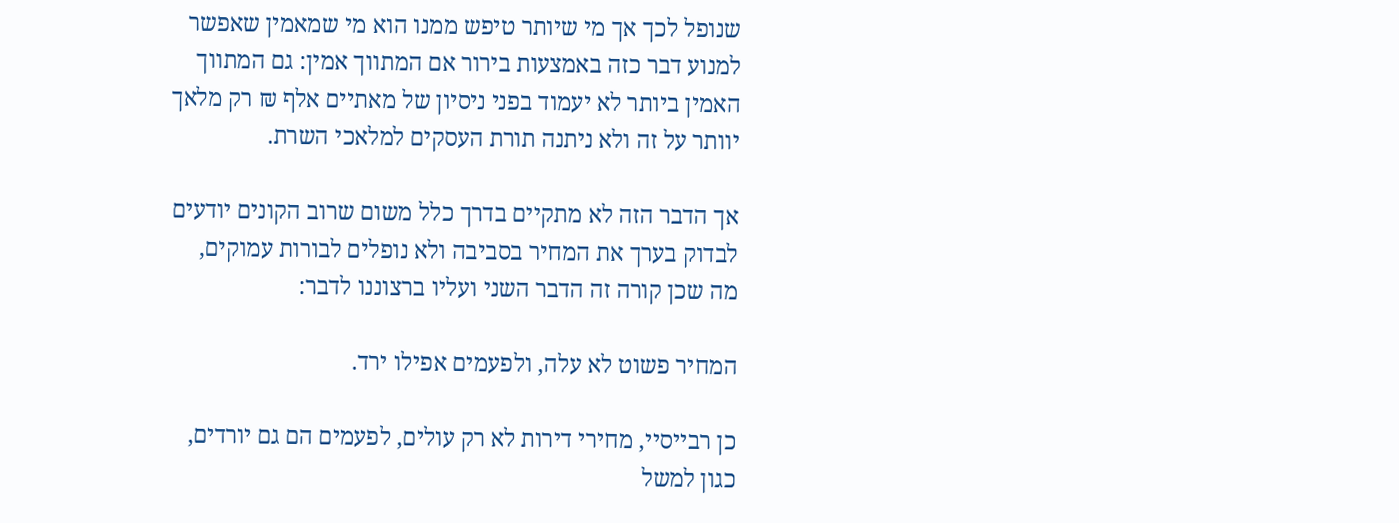שנופל לכך אך מי שיותר טיפש ממנו הוא מי שמאמין שאפשר למנוע דבר כזה באמצעות בירור אם המתווך אמין: גם המתווך האמין ביותר לא יעמוד בפני ניסיון של מאתיים אלף ₪ רק מלאך יוותר על זה ולא ניתנה תורת העסקים למלאכי השרת.

אך הדבר הזה לא מתקיים בדרך כלל משום שרוב הקונים יודעים לבדוק בערך את המחיר בסביבה ולא נופלים לבורות עמוקים, מה שכן קורה זה הדבר השני ועליו ברצוננו לדבר:

המחיר פשוט לא עלה, ולפעמים אפילו ירד.

כן רבייסיי, מחירי דירות לא רק עולים, לפעמים הם גם יורדים, כגון למשל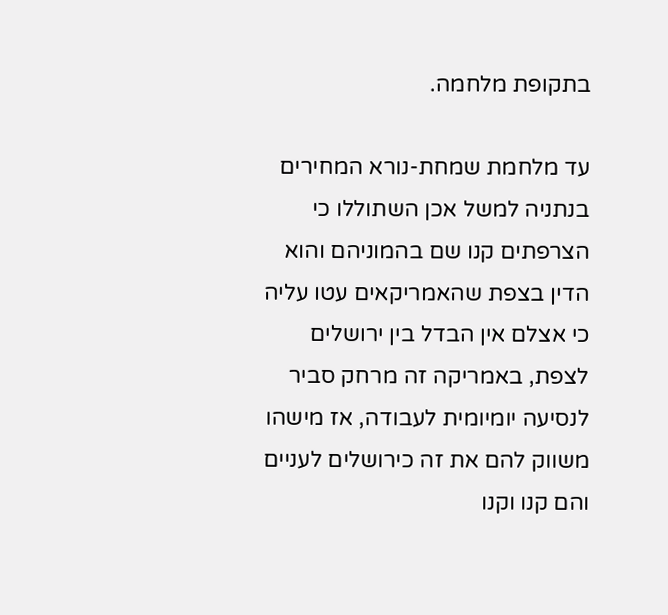בתקופת מלחמה.

עד מלחמת שמחת-נורא המחירים בנתניה למשל אכן השתוללו כי הצרפתים קנו שם בהמוניהם והוא הדין בצפת שהאמריקאים עטו עליה כי אצלם אין הבדל בין ירושלים לצפת, באמריקה זה מרחק סביר לנסיעה יומיומית לעבודה, אז מישהו משווק להם את זה כירושלים לעניים והם קנו וקנו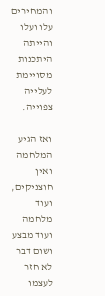והמחירים עלו ועלו והייתה היתכנות מסויימת לעלייה צפוייה.

ואז הגיע המלחמה ואין חוצניקים, ועוד מלחמה ועוד מבצע ושום דבר לא חזר לעצמו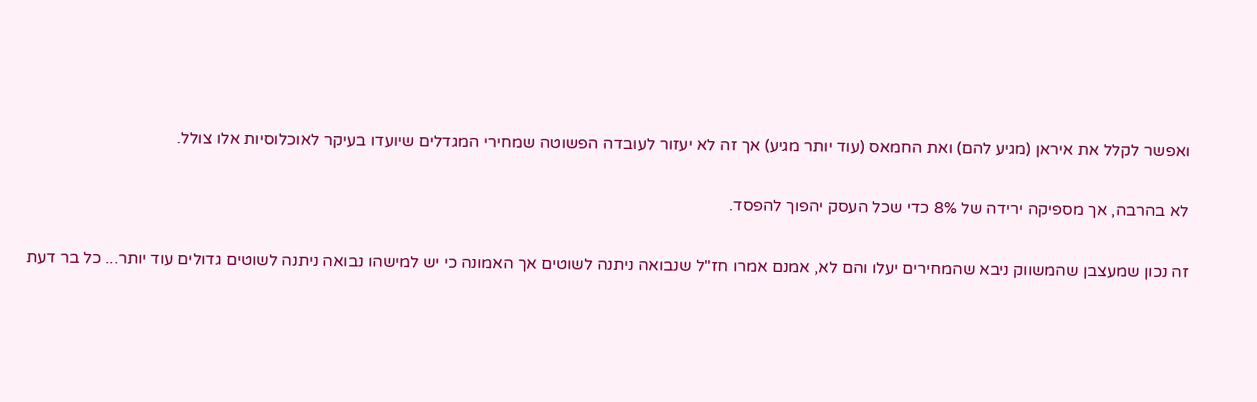ואפשר לקלל את איראן (מגיע להם) ואת החמאס (עוד יותר מגיע) אך זה לא יעזור לעובדה הפשוטה שמחירי המגדלים שיועדו בעיקר לאוכלוסיות אלו צולל.

לא בהרבה, אך מספיקה ירידה של 8% כדי שכל העסק יהפוך להפסד.

זה נכון שמעצבן שהמשווק ניבא שהמחירים יעלו והם לא, אמנם אמרו חז"ל שנבואה ניתנה לשוטים אך האמונה כי יש למישהו נבואה ניתנה לשוטים גדולים עוד יותר... כל בר דעת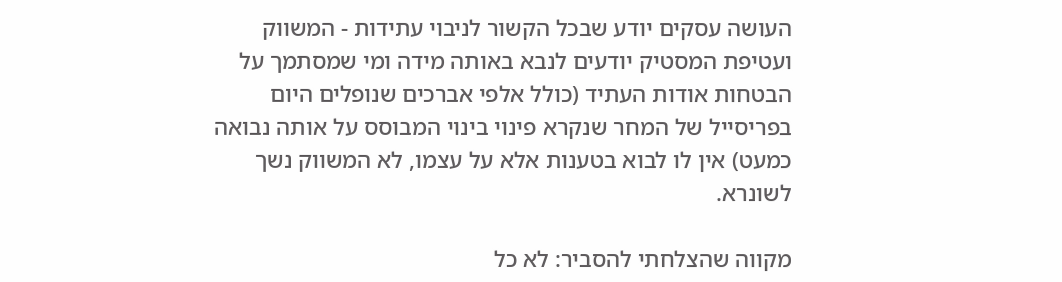העושה עסקים יודע שבכל הקשור לניבוי עתידות - המשווק ועטיפת המסטיק יודעים לנבא באותה מידה ומי שמסתמך על הבטחות אודות העתיד (כולל אלפי אברכים שנופלים היום בפריסייל של המחר שנקרא פינוי בינוי המבוסס על אותה נבואה כמעט) אין לו לבוא בטענות אלא על עצמו, לא המשווק נשך לשונרא.

מקווה שהצלחתי להסביר: לא כל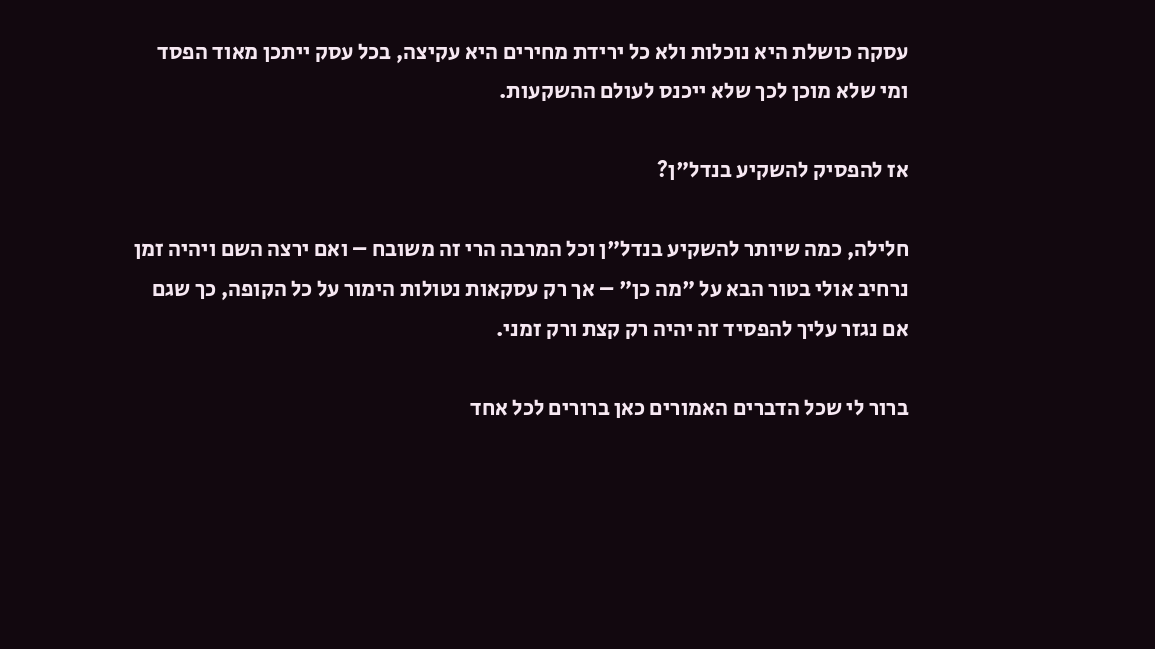עסקה כושלת היא נוכלות ולא כל ירידת מחירים היא עקיצה, בכל עסק ייתכן מאוד הפסד ומי שלא מוכן לכך שלא ייכנס לעולם ההשקעות.

אז להפסיק להשקיע בנדל"ן?

חלילה, כמה שיותר להשקיע בנדל"ן וכל המרבה הרי זה משובח – ואם ירצה השם ויהיה זמן נרחיב אולי בטור הבא על "מה כן" – אך רק עסקאות נטולות הימור על כל הקופה, כך שגם אם נגזר עליך להפסיד זה יהיה רק קצת ורק זמני.

ברור לי שכל הדברים האמורים כאן ברורים לכל אחד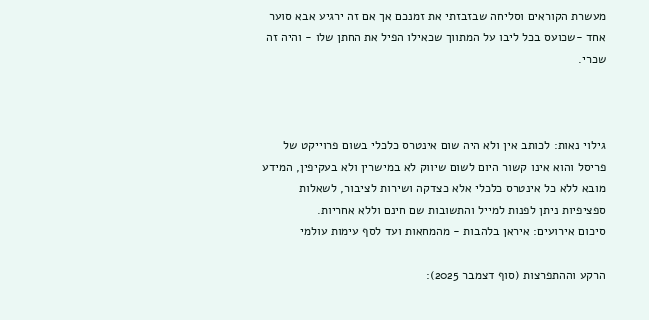מעשרת הקוראים וסליחה שבזבזתי את זמנכם אך אם זה ירגיע אבא סוער אחד -שכועס בכל ליבו על המתווך שכאילו הפיל את החתן שלו - והיה זה שכרי.



גילוי נאות: לכותב אין ולא היה שום אינטרס כלכלי בשום פרוייקט של פריסל והוא אינו קשור היום לשום שיווק לא במישרין ולא בעקיפין, המידע מובא ללא כל אינטרס כלכלי אלא כצדקה ושירות לציבור, לשאלות ספציפיות ניתן לפנות למייל והתשובות שם חינם וללא אחריות.
סיכום אירועים: איראן בלהבות - מהמחאות ועד לסף עימות עולמי

הרקע וההתפרצות (סוף דצמבר 2025):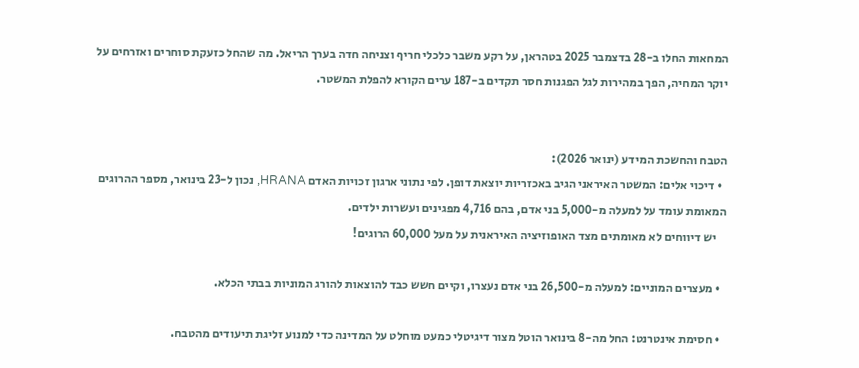המחאות החלו ב-28 בדצמבר 2025 בטהראן, על רקע משבר כלכלי חריף וצניחה חדה בערך הריאל. מה שהחל כזעקת סוחרים ואזרחים על יוקר המחיה, הפך במהירות לגל הפגנות חסר תקדים ב-187 ערים הקורא להפלת המשטר.


הטבח והחשכת המידע (ינואר 2026):
  • דיכוי אלים: המשטר האיראני הגיב באכזריות יוצאת דופן. לפי נתוני ארגון זכויות האדם HRANA, נכון ל-23 בינואר, מספר ההרוגים המאומת עומד על למעלה מ-5,000 בני אדם, בהם 4,716 מפגינים ועשרות ילדים.
    יש דיווחים לא מאומתים מצד האופוזיציה האיראנית על מעל 60,000 הרוגים!

  • מעצרים המוניים: למעלה מ-26,500 בני אדם נעצרו, וקיים חשש כבד להוצאות להורג המוניות בבתי הכלא.

  • חסימת אינטרנט: החל מה-8 בינואר הוטל מצור דיגיטלי כמעט מוחלט על המדינה כדי למנוע זליגת תיעודים מהטבח.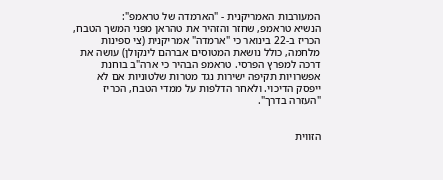המעורבות האמריקנית - "הארמדה של טראמפ":
הנשיא טראמפ, שחזר והזהיר את טהראן מפני המשך הטבח, הכריז ב-22 בינואר כי "ארמדה" אמריקנית (צי ספינות מלחמה, כולל נושאת המטוסים אברהם לינקולן) עושה את דרכה למפרץ הפרסי. טראמפ הבהיר כי ארה"ב בוחנת אפשרויות תקיפה ישירות נגד מטרות שלטוניות אם לא ייפסק הדיכוי. ולאחר הדלפות על ממדי הטבח, הכריז "העזרה בדרך".


הזווית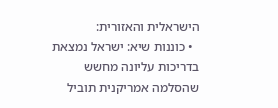הישראלית והאזורית:
  • כוננות שיא: ישראל נמצאת בדריכות עליונה מחשש שהסלמה אמריקנית תוביל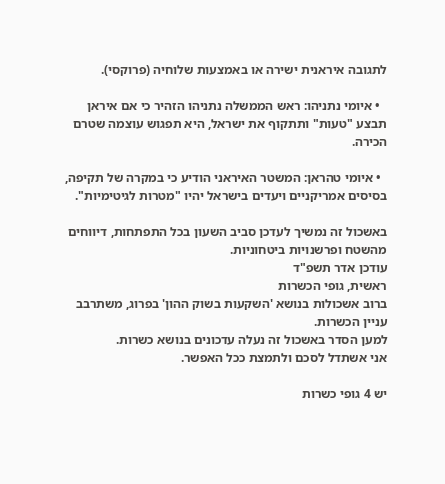לתגובה איראנית ישירה או באמצעות שלוחיה (פרוקסי).

  • איומי נתניהו: ראש הממשלה נתניהו הזהיר כי אם איראן תבצע "טעות" ותתקוף את ישראל, היא תפגוש עוצמה שטרם הכירה.

  • איומי טהראן: המשטר האיראני הודיע כי במקרה של תקיפה, בסיסים אמריקניים ויעדים בישראל יהיו "מטרות לגיטימיות".

באשכול זה נמשיך לעדכן סביב השעון בכל התפתחות, דיווחים מהשטח ופרשנויות ביטחוניות.
עודכן אדר תשפ"ד
ראשית, גופי הכשרות
ברוב אשכולות בנושא 'השקעות בשוק ההון' בפרוג, משתרבב עניין הכשרות.
למען הסדר באשכול זה נעלה עדכונים בנושא כשרות.
אני אשתדל לסכם ולתמצת ככל האפשר.

יש 4 גופי כשרות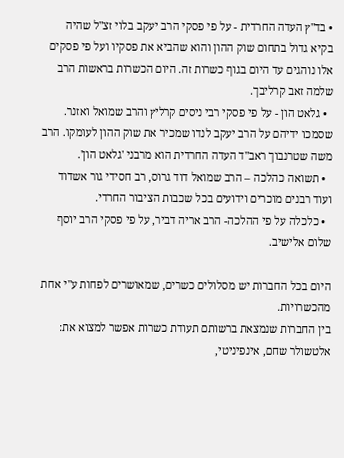• בד"ץ העדה החרדית - על פי פסקי הרב יעקב בלוי זצ"ל שהיה בקיא גדול בתחום שוק ההון והוא שהביא את פסקיו ועל פי פסקים אלו נוהגים עד היום בגוף כשרות זה. היום הכשרות בראשות הרב שלמה זאב קרליבך.
  • גלאט הון - על פי פסקי רבי ניסים קרליץ והרב שמואל ואזנר. שסמכו ידיהם על הרב יעקב לנדו שמכיר את שוק ההון לעומקו. הרב משה שטרנבוך ראב"ד העדה החרדית הוא מרבני 'גלאט הון'.
  • תשואה כהלכה – הרב שמואל דוד גרוס, רב חסידי גור אשדוד ועוד רבנים מוכרים וידועים בכל שכבות הציבור החרדי.
  • כלכלה על פי ההלכה- הרב אריה דביר, על פי פסקי הרב יוסף שלום אלישיב.

היום בכל החברות יש מסלולים כשרים, שמאושרים לפחות ע"י אחת מהכשרויות.
בין החברות שנמצאת ברשותם תעודת כשרות אפשר למצוא את:
אלטשולר שחם, אינפיניטי,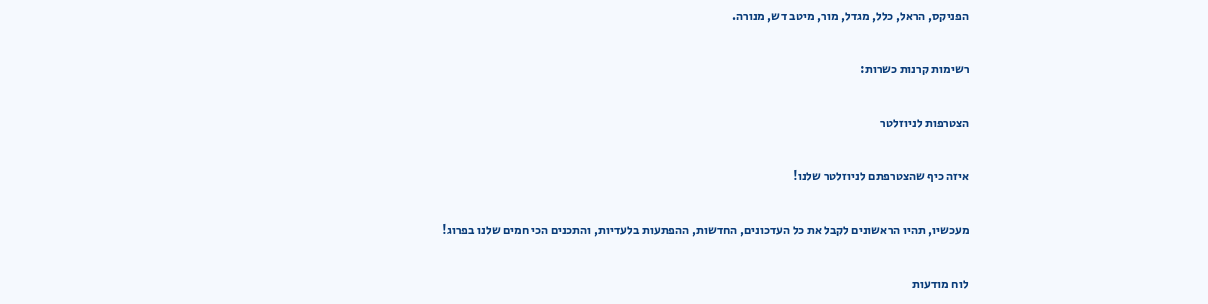הפניקס, הראל, כלל, מגדל, מור, מיטב דש, מנורה.

רשימות קרנות כשרות:

הצטרפות לניוזלטר

איזה כיף שהצטרפתם לניוזלטר שלנו!

מעכשיו, תהיו הראשונים לקבל את כל העדכונים, החדשות, ההפתעות בלעדיות, והתכנים הכי חמים שלנו בפרוג!

לוח מודעות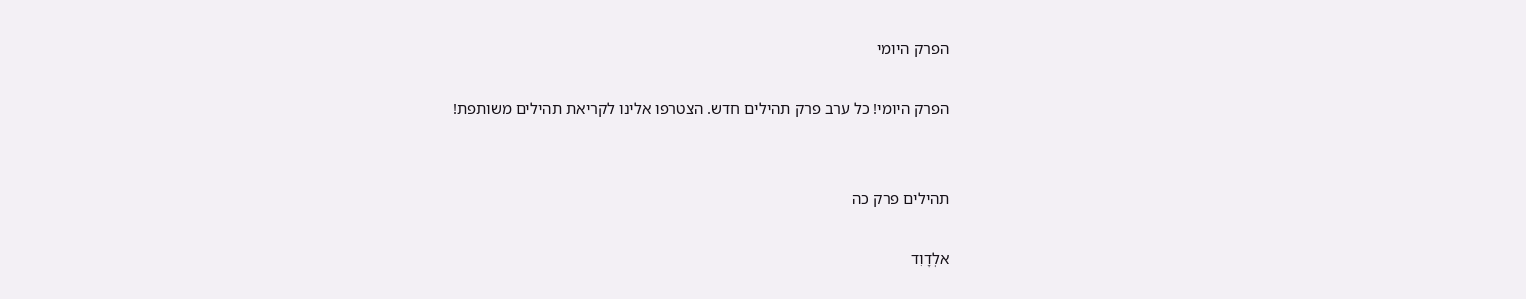הפרק היומי

הפרק היומי! כל ערב פרק תהילים חדש. הצטרפו אלינו לקריאת תהילים משותפת!


תהילים פרק כה

אלְדָוִד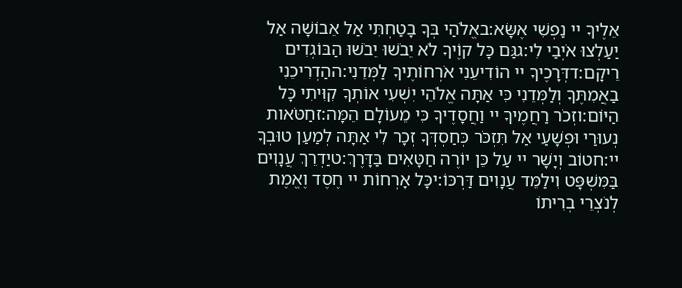אֵלֶיךָ יי נַפְשִׁי אֶשָּׂא:באֱלֹהַי בְּךָ בָטַחְתִּי אַל אֵבוֹשָׁה אַל יַעַלְצוּ אֹיְבַי לִי:גגַּם כָּל קוֶֹיךָ לֹא יֵבֹשׁוּ יֵבֹשׁוּ הַבּוֹגְדִים רֵיקָם:דדְּרָכֶיךָ יי הוֹדִיעֵנִי אֹרְחוֹתֶיךָ לַמְּדֵנִי:ההַדְרִיכֵנִי בַאֲמִתֶּךָ וְלַמְּדֵנִי כִּי אַתָּה אֱלֹהֵי יִשְׁעִי אוֹתְךָ קִוִּיתִי כָּל הַיּוֹם:וזְכֹר רַחֲמֶיךָ יי וַחֲסָדֶיךָ כִּי מֵעוֹלָם הֵמָּה:זחַטֹּאות נְעוּרַי וּפְשָׁעַי אַל תִּזְכֹּר כְּחַסְדְּךָ זְכָר לִי אַתָּה לְמַעַן טוּבְךָ יי:חטוֹב וְיָשָׁר יי עַל כֵּן יוֹרֶה חַטָּאִים בַּדָּרֶךְ:טיַדְרֵךְ עֲנָוִים בַּמִּשְׁפָּט וִילַמֵּד עֲנָוִים דַּרְכּוֹ:יכָּל אָרְחוֹת יי חֶסֶד וֶאֱמֶת לְנֹצְרֵי בְרִיתוֹ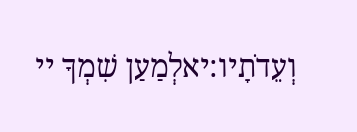וְעֵדֹתָיו:יאלְמַעַן שִׁמְךָ יי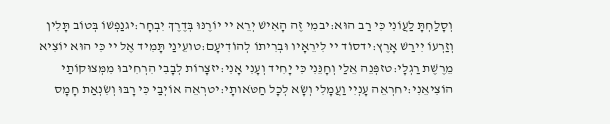וְסָלַחְתָּ לַעֲוֹנִי כִּי רַב הוּא:יבמִי זֶה הָאִישׁ יְרֵא יי יוֹרֶנּוּ בְּדֶרֶךְ יִבְחָר:יגנַפְשׁוֹ בְּטוֹב תָּלִין וְזַרְעוֹ יִירַשׁ אָרֶץ:ידסוֹד יי לִירֵאָיו וּבְרִיתוֹ לְהוֹדִיעָם:טועֵינַי תָּמִיד אֶל יי כִּי הוּא יוֹצִיא מֵרֶשֶׁת רַגְלָי:טזפְּנֵה אֵלַי וְחָנֵּנִי כִּי יָחִיד וְעָנִי אָנִי:יזצָרוֹת לְבָבִי הִרְחִיבוּ מִמְּצוּקוֹתַי הוֹצִיאֵנִי:יחרְאֵה עָנְיִי וַעֲמָלִי וְשָׂא לְכָל חַטֹּאותָי:יטרְאֵה אוֹיְבַי כִּי רָבּוּ וְשִׂנְאַת חָמָס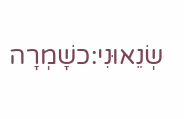שְׂנֵאוּנִי:כשָׁמְרָה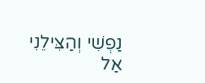נַפְשִׁי וְהַצִּילֵנִי אַל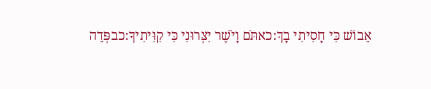אֵבוֹשׁ כִּי חָסִיתִי בָךְ:כאתֹּם וָיֹשֶׁר יִצְּרוּנִי כִּי קִוִּיתִיךָ:כבפְּדֵה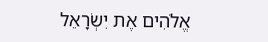אֱלֹהִים אֶת יִשְׂרָאֵל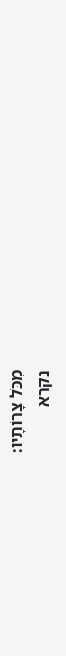מִכֹּל צָרוֹתָיו:
נקרא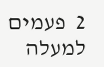2  פעמים
למעלה